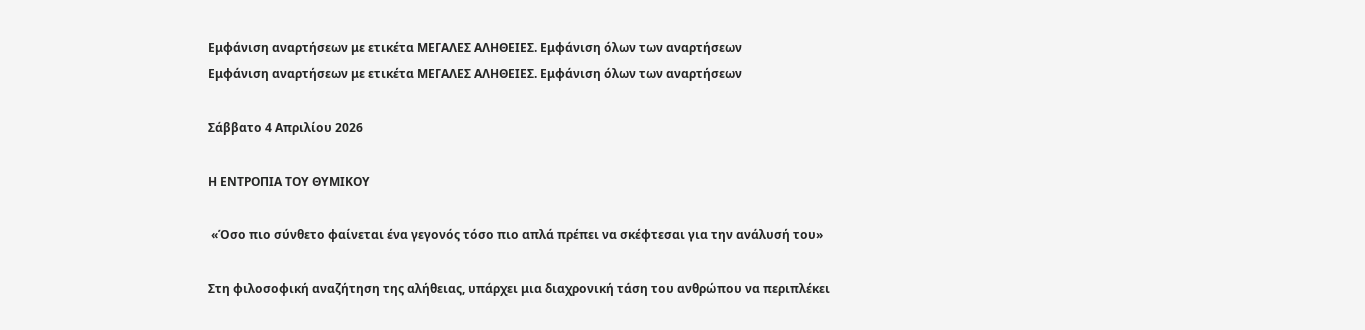Εμφάνιση αναρτήσεων με ετικέτα ΜΕΓΑΛΕΣ ΑΛΗΘΕΙΕΣ. Εμφάνιση όλων των αναρτήσεων
Εμφάνιση αναρτήσεων με ετικέτα ΜΕΓΑΛΕΣ ΑΛΗΘΕΙΕΣ. Εμφάνιση όλων των αναρτήσεων

Σάββατο 4 Απριλίου 2026

Η ΕΝΤΡΟΠΙΑ ΤΟΥ ΘΥΜΙΚΟΥ

 «Όσο πιο σύνθετο φαίνεται ένα γεγονός τόσο πιο απλά πρέπει να σκέφτεσαι για την ανάλυσή του»

Στη φιλοσοφική αναζήτηση της αλήθειας, υπάρχει μια διαχρονική τάση του ανθρώπου να περιπλέκει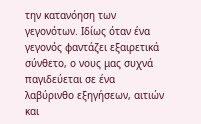την κατανόηση των γεγονότων. Ιδίως όταν ένα γεγονός φαντάζει εξαιρετικά σύνθετο, ο νους μας συχνά παγιδεύεται σε ένα λαβύρινθο εξηγήσεων, αιτιών και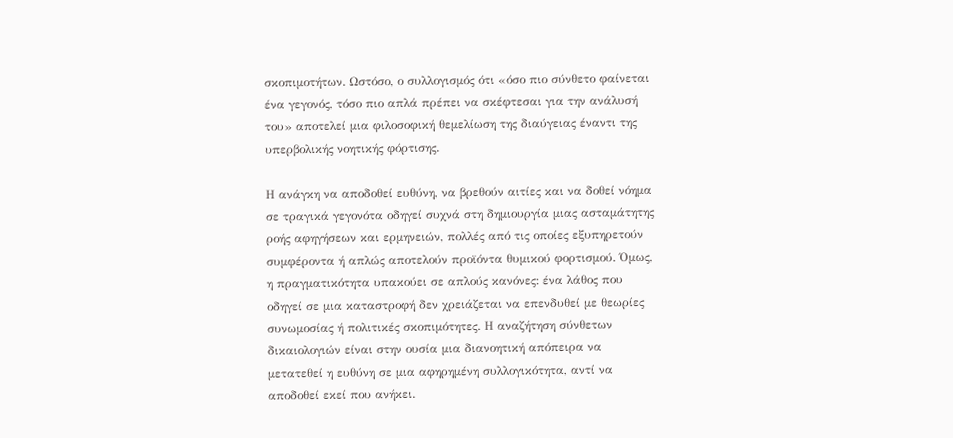σκοπιμοτήτων. Ωστόσο, ο συλλογισμός ότι «όσο πιο σύνθετο φαίνεται ένα γεγονός, τόσο πιο απλά πρέπει να σκέφτεσαι για την ανάλυσή του» αποτελεί μια φιλοσοφική θεμελίωση της διαύγειας έναντι της υπερβολικής νοητικής φόρτισης.

Η ανάγκη να αποδοθεί ευθύνη, να βρεθούν αιτίες και να δοθεί νόημα σε τραγικά γεγονότα οδηγεί συχνά στη δημιουργία μιας ασταμάτητης ροής αφηγήσεων και ερμηνειών, πολλές από τις οποίες εξυπηρετούν συμφέροντα ή απλώς αποτελούν προϊόντα θυμικού φορτισμού. Όμως, η πραγματικότητα υπακούει σε απλούς κανόνες: ένα λάθος που οδηγεί σε μια καταστροφή δεν χρειάζεται να επενδυθεί με θεωρίες συνωμοσίας ή πολιτικές σκοπιμότητες. Η αναζήτηση σύνθετων δικαιολογιών είναι στην ουσία μια διανοητική απόπειρα να μετατεθεί η ευθύνη σε μια αφηρημένη συλλογικότητα, αντί να αποδοθεί εκεί που ανήκει.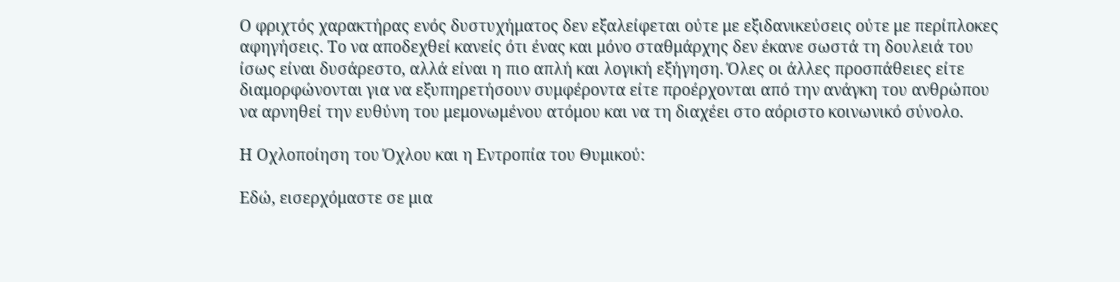Ο φριχτός χαρακτήρας ενός δυστυχήματος δεν εξαλείφεται ούτε με εξιδανικεύσεις ούτε με περίπλοκες αφηγήσεις. Το να αποδεχθεί κανείς ότι ένας και μόνο σταθμάρχης δεν έκανε σωστά τη δουλειά του ίσως είναι δυσάρεστο, αλλά είναι η πιο απλή και λογική εξήγηση. Όλες οι άλλες προσπάθειες είτε διαμορφώνονται για να εξυπηρετήσουν συμφέροντα είτε προέρχονται από την ανάγκη του ανθρώπου να αρνηθεί την ευθύνη του μεμονωμένου ατόμου και να τη διαχέει στο αόριστο κοινωνικό σύνολο.

Η Οχλοποίηση του Όχλου και η Εντροπία του Θυμικού:

Εδώ, εισερχόμαστε σε μια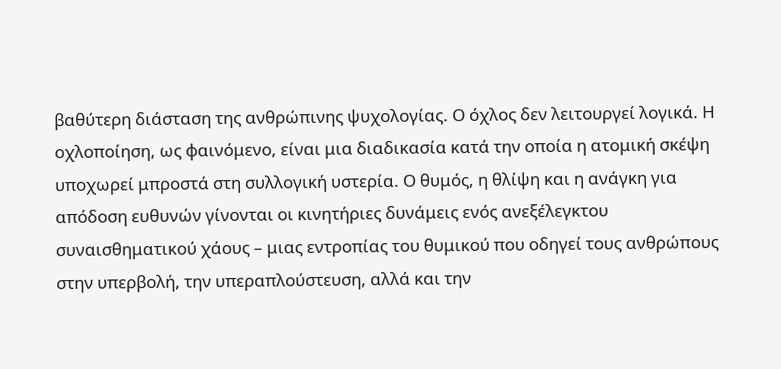βαθύτερη διάσταση της ανθρώπινης ψυχολογίας. Ο όχλος δεν λειτουργεί λογικά. Η οχλοποίηση, ως φαινόμενο, είναι μια διαδικασία κατά την οποία η ατομική σκέψη υποχωρεί μπροστά στη συλλογική υστερία. Ο θυμός, η θλίψη και η ανάγκη για απόδοση ευθυνών γίνονται οι κινητήριες δυνάμεις ενός ανεξέλεγκτου συναισθηματικού χάους – μιας εντροπίας του θυμικού που οδηγεί τους ανθρώπους στην υπερβολή, την υπεραπλούστευση, αλλά και την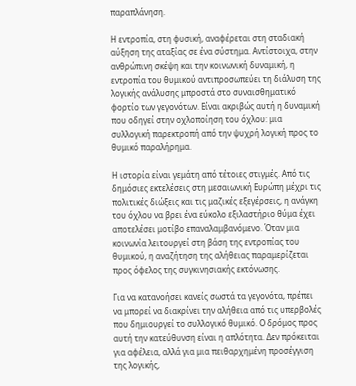παραπλάνηση.

Η εντροπία, στη φυσική, αναφέρεται στη σταδιακή αύξηση της αταξίας σε ένα σύστημα. Αντίστοιχα, στην ανθρώπινη σκέψη και την κοινωνική δυναμική, η εντροπία του θυμικού αντιπροσωπεύει τη διάλυση της λογικής ανάλυσης μπροστά στο συναισθηματικό φορτίο των γεγονότων. Είναι ακριβώς αυτή η δυναμική που οδηγεί στην οχλοποίηση του όχλου: μια συλλογική παρεκτροπή από την ψυχρή λογική προς το θυμικό παραλήρημα.

Η ιστορία είναι γεμάτη από τέτοιες στιγμές. Από τις δημόσιες εκτελέσεις στη μεσαιωνική Ευρώπη μέχρι τις πολιτικές διώξεις και τις μαζικές εξεγέρσεις, η ανάγκη του όχλου να βρει ένα εύκολο εξιλαστήριο θύμα έχει αποτελέσει μοτίβο επαναλαμβανόμενο. Όταν μια κοινωνία λειτουργεί στη βάση της εντροπίας του θυμικού, η αναζήτηση της αλήθειας παραμερίζεται προς όφελος της συγκινησιακής εκτόνωσης.

Για να κατανοήσει κανείς σωστά τα γεγονότα, πρέπει να μπορεί να διακρίνει την αλήθεια από τις υπερβολές που δημιουργεί το συλλογικό θυμικό. Ο δρόμος προς αυτή την κατεύθυνση είναι η απλότητα. Δεν πρόκειται για αφέλεια, αλλά για μια πειθαρχημένη προσέγγιση της λογικής,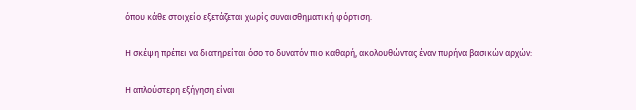όπου κάθε στοιχείο εξετάζεται χωρίς συναισθηματική φόρτιση.

Η σκέψη πρέπει να διατηρείται όσο το δυνατόν πιο καθαρή, ακολουθώντας έναν πυρήνα βασικών αρχών:

Η απλούστερη εξήγηση είναι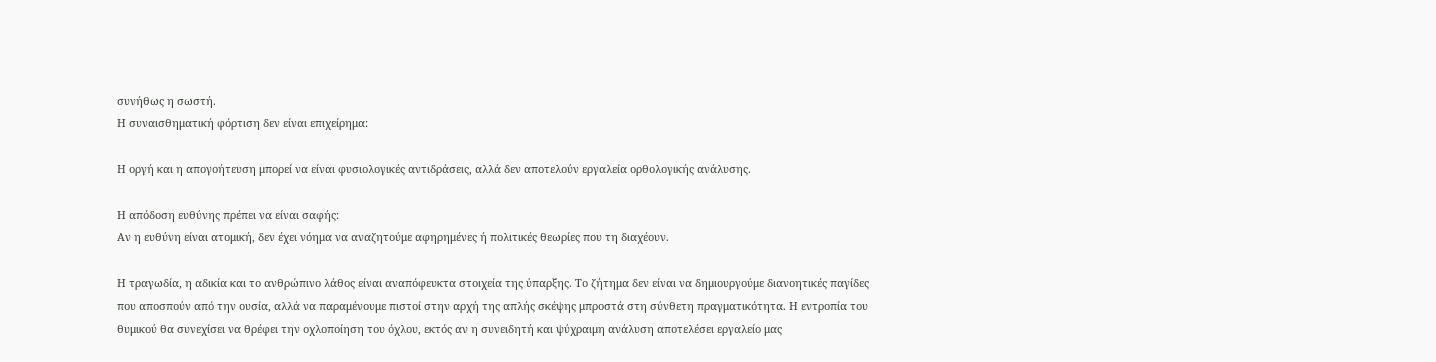συνήθως η σωστή.
Η συναισθηματική φόρτιση δεν είναι επιχείρημα:

Η οργή και η απογοήτευση μπορεί να είναι φυσιολογικές αντιδράσεις, αλλά δεν αποτελούν εργαλεία ορθολογικής ανάλυσης.

Η απόδοση ευθύνης πρέπει να είναι σαφής:
Αν η ευθύνη είναι ατομική, δεν έχει νόημα να αναζητούμε αφηρημένες ή πολιτικές θεωρίες που τη διαχέουν.

Η τραγωδία, η αδικία και το ανθρώπινο λάθος είναι αναπόφευκτα στοιχεία της ύπαρξης. Το ζήτημα δεν είναι να δημιουργούμε διανοητικές παγίδες που αποσπούν από την ουσία, αλλά να παραμένουμε πιστοί στην αρχή της απλής σκέψης μπροστά στη σύνθετη πραγματικότητα. Η εντροπία του θυμικού θα συνεχίσει να θρέφει την οχλοποίηση του όχλου, εκτός αν η συνειδητή και ψύχραιμη ανάλυση αποτελέσει εργαλείο μας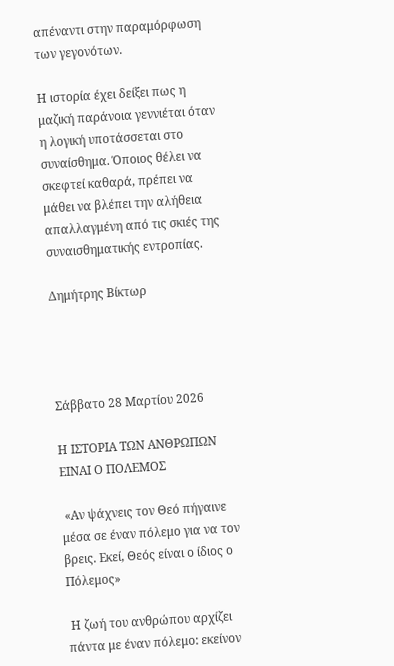απέναντι στην παραμόρφωση των γεγονότων.

Η ιστορία έχει δείξει πως η μαζική παράνοια γεννιέται όταν η λογική υποτάσσεται στο συναίσθημα. Όποιος θέλει να σκεφτεί καθαρά, πρέπει να μάθει να βλέπει την αλήθεια απαλλαγμένη από τις σκιές της συναισθηματικής εντροπίας.

Δημήτρης Βίκτωρ




Σάββατο 28 Μαρτίου 2026

Η ΙΣΤΟΡΙΑ ΤΩΝ ΑΝΘΡΩΠΩΝ ΕΙΝΑΙ Ο ΠΟΛΕΜΟΣ

 «Αν ψάχνεις τον Θεό πήγαινε μέσα σε έναν πόλεμο για να τον βρεις. Εκεί, Θεός είναι ο ίδιος ο Πόλεμος»

 Η ζωή του ανθρώπου αρχίζει πάντα με έναν πόλεμο: εκείνον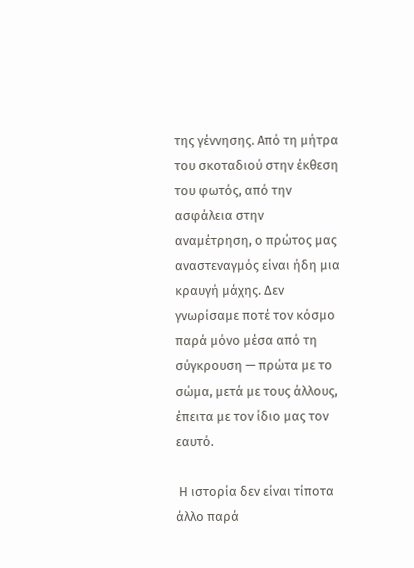της γέννησης. Από τη μήτρα του σκοταδιού στην έκθεση του φωτός, από την ασφάλεια στην αναμέτρηση, ο πρώτος μας αναστεναγμός είναι ήδη μια κραυγή μάχης. Δεν γνωρίσαμε ποτέ τον κόσμο παρά μόνο μέσα από τη σύγκρουση — πρώτα με το σώμα, μετά με τους άλλους, έπειτα με τον ίδιο μας τον εαυτό.

 Η ιστορία δεν είναι τίποτα άλλο παρά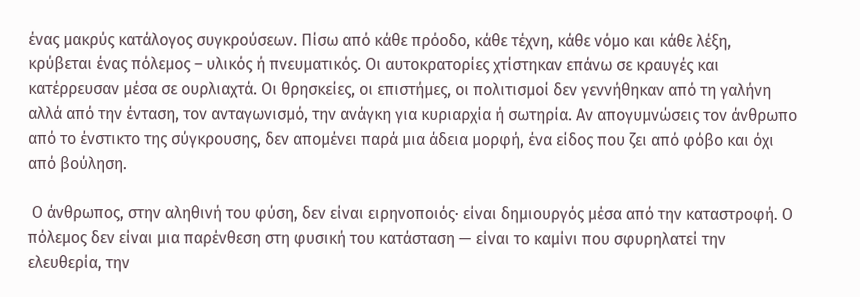ένας μακρύς κατάλογος συγκρούσεων. Πίσω από κάθε πρόοδο, κάθε τέχνη, κάθε νόμο και κάθε λέξη, κρύβεται ένας πόλεμος – υλικός ή πνευματικός. Οι αυτοκρατορίες χτίστηκαν επάνω σε κραυγές και κατέρρευσαν μέσα σε ουρλιαχτά. Οι θρησκείες, οι επιστήμες, οι πολιτισμοί δεν γεννήθηκαν από τη γαλήνη αλλά από την ένταση, τον ανταγωνισμό, την ανάγκη για κυριαρχία ή σωτηρία. Αν απογυμνώσεις τον άνθρωπο από το ένστικτο της σύγκρουσης, δεν απομένει παρά μια άδεια μορφή, ένα είδος που ζει από φόβο και όχι από βούληση.

 Ο άνθρωπος, στην αληθινή του φύση, δεν είναι ειρηνοποιός· είναι δημιουργός μέσα από την καταστροφή. Ο πόλεμος δεν είναι μια παρένθεση στη φυσική του κατάσταση — είναι το καμίνι που σφυρηλατεί την ελευθερία, την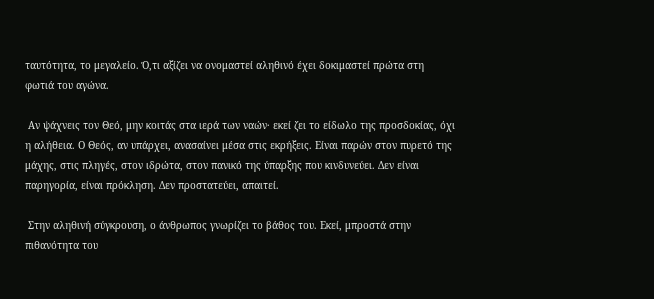ταυτότητα, το μεγαλείο. Ό,τι αξίζει να ονομαστεί αληθινό έχει δοκιμαστεί πρώτα στη φωτιά του αγώνα.

 Αν ψάχνεις τον Θεό, μην κοιτάς στα ιερά των ναών· εκεί ζει το είδωλο της προσδοκίας, όχι η αλήθεια. Ο Θεός, αν υπάρχει, ανασαίνει μέσα στις εκρήξεις. Είναι παρών στον πυρετό της μάχης, στις πληγές, στον ιδρώτα, στον πανικό της ύπαρξης που κινδυνεύει. Δεν είναι παρηγορία, είναι πρόκληση. Δεν προστατεύει, απαιτεί.

 Στην αληθινή σύγκρουση, ο άνθρωπος γνωρίζει το βάθος του. Εκεί, μπροστά στην πιθανότητα του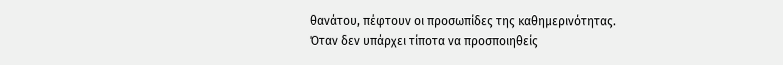θανάτου, πέφτουν οι προσωπίδες της καθημερινότητας. Όταν δεν υπάρχει τίποτα να προσποιηθείς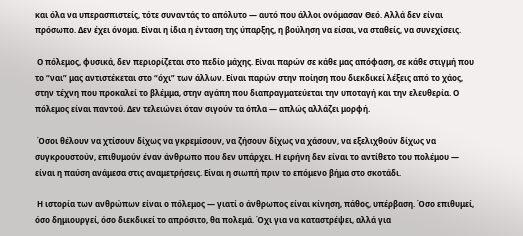και όλα να υπερασπιστείς, τότε συναντάς το απόλυτο — αυτό που άλλοι ονόμασαν Θεό. Αλλά δεν είναι πρόσωπο. Δεν έχει όνομα. Είναι η ίδια η ένταση της ύπαρξης, η βούληση να είσαι, να σταθείς, να συνεχίσεις.

 Ο πόλεμος, φυσικά, δεν περιορίζεται στο πεδίο μάχης. Είναι παρών σε κάθε μας απόφαση, σε κάθε στιγμή που το “ναι” μας αντιστέκεται στο “όχι” των άλλων. Είναι παρών στην ποίηση που διεκδικεί λέξεις από το χάος, στην τέχνη που προκαλεί το βλέμμα, στην αγάπη που διαπραγματεύεται την υποταγή και την ελευθερία. Ο πόλεμος είναι παντού. Δεν τελειώνει όταν σιγούν τα όπλα — απλώς αλλάζει μορφή.

 Όσοι θέλουν να χτίσουν δίχως να γκρεμίσουν, να ζήσουν δίχως να χάσουν, να εξελιχθούν δίχως να συγκρουστούν, επιθυμούν έναν άνθρωπο που δεν υπάρχει. Η ειρήνη δεν είναι το αντίθετο του πολέμου — είναι η παύση ανάμεσα στις αναμετρήσεις. Είναι η σιωπή πριν το επόμενο βήμα στο σκοτάδι.

 Η ιστορία των ανθρώπων είναι ο πόλεμος — γιατί ο άνθρωπος είναι κίνηση, πάθος, υπέρβαση. Όσο επιθυμεί, όσο δημιουργεί, όσο διεκδικεί το απρόσιτο, θα πολεμά. Όχι για να καταστρέψει, αλλά για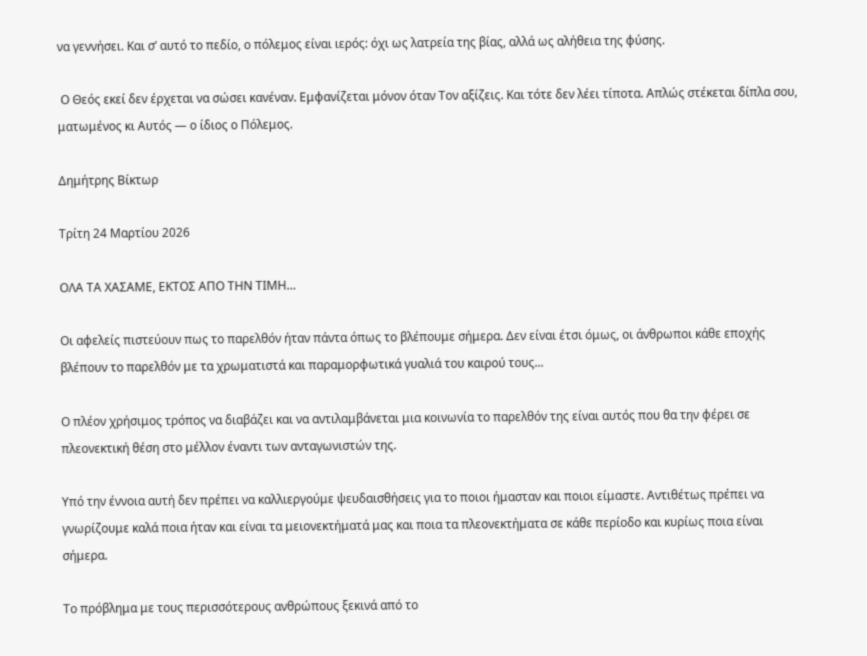να γεννήσει. Και σ’ αυτό το πεδίο, ο πόλεμος είναι ιερός: όχι ως λατρεία της βίας, αλλά ως αλήθεια της φύσης.

 Ο Θεός εκεί δεν έρχεται να σώσει κανέναν. Εμφανίζεται μόνον όταν Τον αξίζεις. Και τότε δεν λέει τίποτα. Απλώς στέκεται δίπλα σου, ματωμένος κι Αυτός — ο ίδιος ο Πόλεμος.

Δημήτρης Βίκτωρ

Τρίτη 24 Μαρτίου 2026

ΟΛΑ ΤΑ ΧΑΣΑΜΕ, ΕΚΤΟΣ ΑΠΟ ΤΗΝ ΤΙΜΗ…

Οι αφελείς πιστεύουν πως το παρελθόν ήταν πάντα όπως το βλέπουμε σήμερα. Δεν είναι έτσι όμως, οι άνθρωποι κάθε εποχής βλέπουν το παρελθόν με τα χρωματιστά και παραμορφωτικά γυαλιά του καιρού τους...

Ο πλέον χρήσιμος τρόπος να διαβάζει και να αντιλαμβάνεται μια κοινωνία το παρελθόν της είναι αυτός που θα την φέρει σε πλεονεκτική θέση στο μέλλον έναντι των ανταγωνιστών της.

Υπό την έννοια αυτή δεν πρέπει να καλλιεργούμε ψευδαισθήσεις για το ποιοι ήμασταν και ποιοι είμαστε. Αντιθέτως πρέπει να γνωρίζουμε καλά ποια ήταν και είναι τα μειονεκτήματά μας και ποια τα πλεονεκτήματα σε κάθε περίοδο και κυρίως ποια είναι σήμερα.

Το πρόβλημα με τους περισσότερους ανθρώπους ξεκινά από το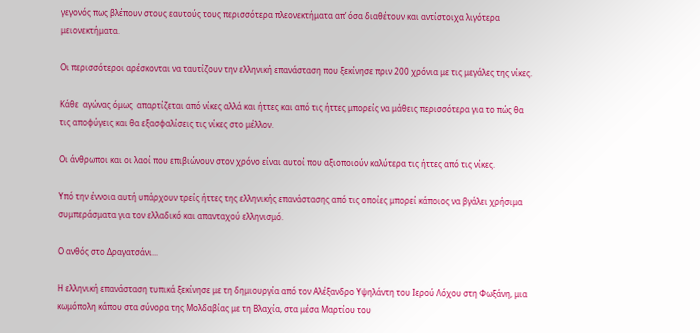γεγονός πως βλέπουν στους εαυτούς τους περισσότερα πλεονεκτήματα απ’ όσα διαθέτουν και αντίστοιχα λιγότερα μειονεκτήματα.

Οι περισσότεροι αρέσκονται να ταυτίζουν την ελληνική επανάσταση που ξεκίνησε πριν 200 χρόνια με τις μεγάλες της νίκες.

Κάθε  αγώνας όμως  απαρτίζεται από νίκες αλλά και ήττες και από τις ήττες μπορείς να μάθεις περισσότερα για το πώς θα τις αποφύγεις και θα εξασφαλίσεις τις νίκες στο μέλλον.

Οι άνθρωποι και οι λαοί που επιβιώνουν στον χρόνο είναι αυτοί που αξιοποιούν καλύτερα τις ήττες από τις νίκες.

Υπό την έννοια αυτή υπάρχουν τρείς ήττες της ελληνικής επανάστασης από τις οποίες μπορεί κάποιος να βγάλει χρήσιμα συμπεράσματα για τον ελλαδικό και απανταχού ελληνισμό.

Ο ανθός στο Δραγατσάνι...

Η ελληνική επανάσταση τυπικά ξεκίνησε με τη δημιουργία από τον Αλέξανδρο Υψηλάντη του Ιερού Λόχου στη Φωξάνη, μια κωμόπολη κάπου στα σύνορα της Μολδαβίας με τη Βλαχία, στα μέσα Μαρτίου του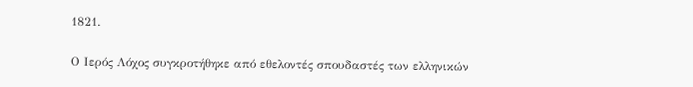1821.

Ο Ιερός Λόχος συγκροτήθηκε από εθελοντές σπουδαστές των ελληνικών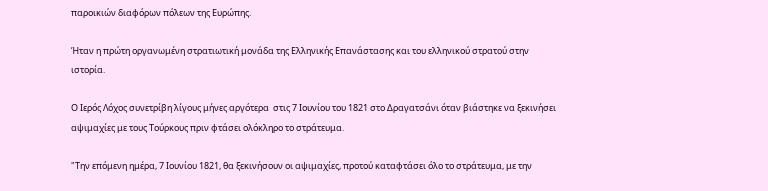παροικιών διαφόρων πόλεων της Ευρώπης.

Ήταν η πρώτη οργανωμένη στρατιωτική μονάδα της Ελληνικής Επανάστασης και του ελληνικού στρατού στην ιστορία.

Ο Ιερός Λόχος συνετρίβη λίγους μήνες αργότερα  στις 7 Ιουνίου του 1821 στο Δραγατσάνι όταν βιάστηκε να ξεκινήσει αψιμαχίες με τους Τούρκους πριν φτάσει ολόκληρο το στράτευμα.

"Την επόμενη ημέρα, 7 Ιουνίου 1821, θα ξεκινήσουν οι αψιμαχίες, προτού καταφτάσει όλο το στράτευμα, με την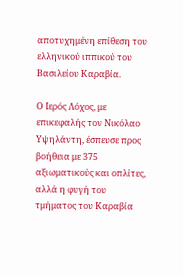αποτυχημένη επίθεση του ελληνικού ιππικού του Βασιλείου Καραβία.

Ο Ιερός Λόχος, με επικεφαλής τον Νικόλαο Υψηλάντη, έσπευσε προς βοήθεια με 375 αξιωματικούς και οπλίτες, αλλά η φυγή του τμήματος του Καραβία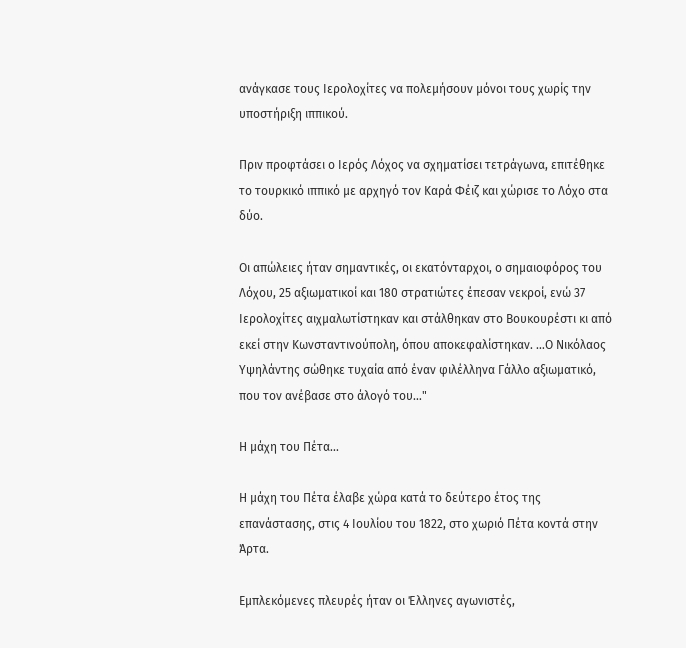ανάγκασε τους Ιερολοχίτες να πολεμήσουν μόνοι τους χωρίς την υποστήριξη ιππικού.

Πριν προφτάσει ο Ιερός Λόχος να σχηματίσει τετράγωνα, επιτέθηκε το τουρκικό ιππικό με αρχηγό τον Καρά Φέιζ και χώρισε το Λόχο στα δύο.

Οι απώλειες ήταν σημαντικές, οι εκατόνταρχοι, ο σημαιοφόρος του Λόχου, 25 αξιωματικοί και 180 στρατιώτες έπεσαν νεκροί, ενώ 37 Ιερολοχίτες αιχμαλωτίστηκαν και στάλθηκαν στο Βουκουρέστι κι από εκεί στην Κωνσταντινούπολη, όπου αποκεφαλίστηκαν. …Ο Νικόλαος Υψηλάντης σώθηκε τυχαία από έναν φιλέλληνα Γάλλο αξιωματικό, που τον ανέβασε στο άλογό του…"

Η μάχη του Πέτα...

Η μάχη του Πέτα έλαβε χώρα κατά το δεύτερο έτος της επανάστασης, στις 4 Ιουλίου του 1822, στο χωριό Πέτα κοντά στην Άρτα.

Εμπλεκόμενες πλευρές ήταν οι Έλληνες αγωνιστές,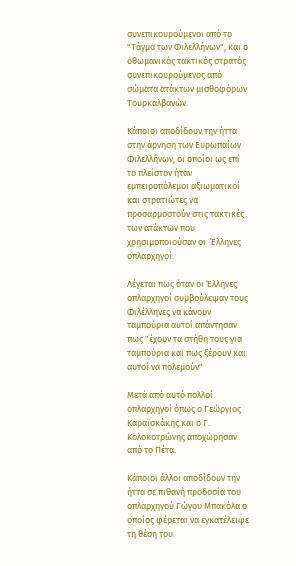συνεπικουρούμενοι από το "Τάγμα των Φιλελλήνων", και ο οθωμανικός τακτικός στρατός συνεπικουρούμενος από σώματα ατάκτων μισθοφόρων Τουρκαλβανών.

Κάποιοι αποδίδουν την ήττα στην άρνηση των Ευρωπαίων Φιλελλήνων, οι οποίοι ως επί το πλείστον ήταν εμπειροπόλεμοι αξιωματικοί και στρατιώτες να προσαρμοστούν στις τακτικές των ατάκτων που χρησιμοποιούσαν οι  Έλληνες οπλαρχηγοί.

Λέγεται πως όταν οι Έλληνες οπλαρχηγοί συμβούλεψαν τους Φιλέλληνες να κάνουν ταμπούρια αυτοί απάντησαν πως "έχουν τα στήθη τους για ταμπούρια και πως ξέρουν και αυτοί να πολεμούν"

Μετά από αυτό πολλοί οπλαρχηγοί όπως ο Γεώργιος Καραϊσκάκης και ο Γ. Κολοκοτρώνης αποχώρησαν από το Πέτα.

Κάποιοι άλλοι αποδίδουν την ήττα σε πιθανή προδοσία του οπλαρχηγού Γώγου Μπακόλα ο οποίος φέρεται να εγκατέλειψε τη θέση του.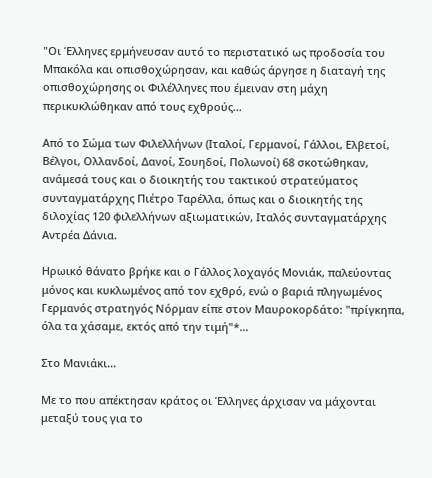"Οι Έλληνες ερμήνευσαν αυτό το περιστατικό ως προδοσία του Μπακόλα και οπισθοχώρησαν, και καθώς άργησε η διαταγή της οπισθοχώρησης οι Φιλέλληνες που έμειναν στη μάχη περικυκλώθηκαν από τους εχθρούς...

Από το Σώμα των Φιλελλήνων (Ιταλοί, Γερμανοί, Γάλλοι, Ελβετοί, Βέλγοι, Ολλανδοί, Δανοί, Σουηδοί, Πολωνοί) 68 σκοτώθηκαν, ανάμεσά τους και ο διοικητής του τακτικού στρατεύματος συνταγματάρχης Πιέτρο Ταρέλλα, όπως και ο διοικητής της διλοχίας 120 φιλελλήνων αξιωματικών, Ιταλός συνταγματάρχης Αντρέα Δάνια.

Ηρωικό θάνατο βρήκε και ο Γάλλος λοχαγός Μονιάκ, παλεύοντας μόνος και κυκλωμένος από τον εχθρό, ενώ ο βαριά πληγωμένος Γερμανός στρατηγός Νόρμαν είπε στον Μαυροκορδάτο: "πρίγκηπα, όλα τα χάσαμε, εκτός από την τιμή"*…

Στο Μανιάκι...

Με το που απέκτησαν κράτος οι Έλληνες άρχισαν να μάχονται μεταξύ τους για το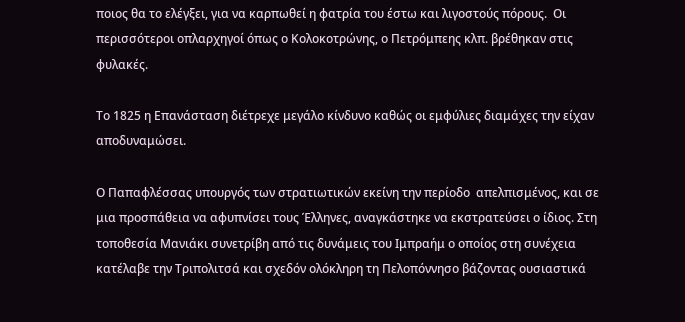ποιος θα το ελέγξει, για να καρπωθεί η φατρία του έστω και λιγοστούς πόρους.  Οι περισσότεροι οπλαρχηγοί όπως ο Κολοκοτρώνης, ο Πετρόμπεης κλπ. βρέθηκαν στις φυλακές.

Το 1825 η Επανάσταση διέτρεχε μεγάλο κίνδυνο καθώς οι εμφύλιες διαμάχες την είχαν αποδυναμώσει.

Ο Παπαφλέσσας υπουργός των στρατιωτικών εκείνη την περίοδο  απελπισμένος, και σε μια προσπάθεια να αφυπνίσει τους Έλληνες, αναγκάστηκε να εκστρατεύσει ο ίδιος. Στη τοποθεσία Μανιάκι συνετρίβη από τις δυνάμεις του Ιμπραήμ ο οποίος στη συνέχεια κατέλαβε την Τριπολιτσά και σχεδόν ολόκληρη τη Πελοπόννησο βάζοντας ουσιαστικά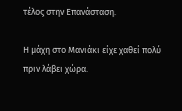τέλος στην Επανάσταση.

Η μάχη στο Μανιάκι είχε χαθεί πολύ πριν λάβει χώρα.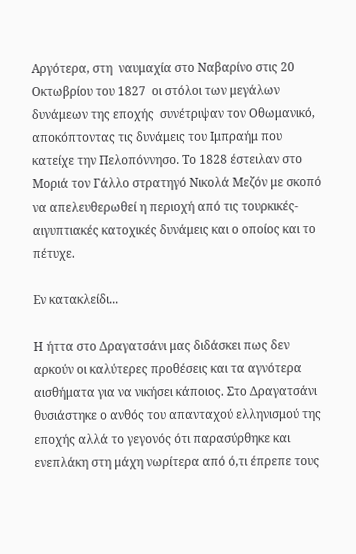Αργότερα, στη  ναυμαχία στο Ναβαρίνο στις 20 Οκτωβρίου του 1827  οι στόλοι των μεγάλων δυνάμεων της εποχής  συνέτριψαν τον Οθωμανικό, αποκόπτοντας τις δυνάμεις του Ιμπραήμ που κατείχε την Πελοπόννησο. Το 1828 έστειλαν στο Μοριά τον Γάλλο στρατηγό Νικολά Μεζόν με σκοπό να απελευθερωθεί η περιοχή από τις τουρκικές-αιγυπτιακές κατοχικές δυνάμεις και ο οποίος και το πέτυχε.

Εν κατακλείδι...

Η ήττα στο Δραγατσάνι μας διδάσκει πως δεν αρκούν οι καλύτερες προθέσεις και τα αγνότερα αισθήματα για να νικήσει κάποιος. Στο Δραγατσάνι θυσιάστηκε ο ανθός του απανταχού ελληνισμού της εποχής αλλά το γεγονός ότι παρασύρθηκε και ενεπλάκη στη μάχη νωρίτερα από ό,τι έπρεπε τους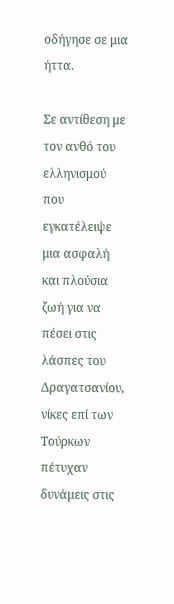οδήγησε σε μια ήττα.

Σε αντίθεση με τον ανθό του ελληνισμού που εγκατέλειψε μια ασφαλή και πλούσια ζωή για να πέσει στις λάσπες του Δραγατσανίου, νίκες επί των Τούρκων πέτυχαν δυνάμεις στις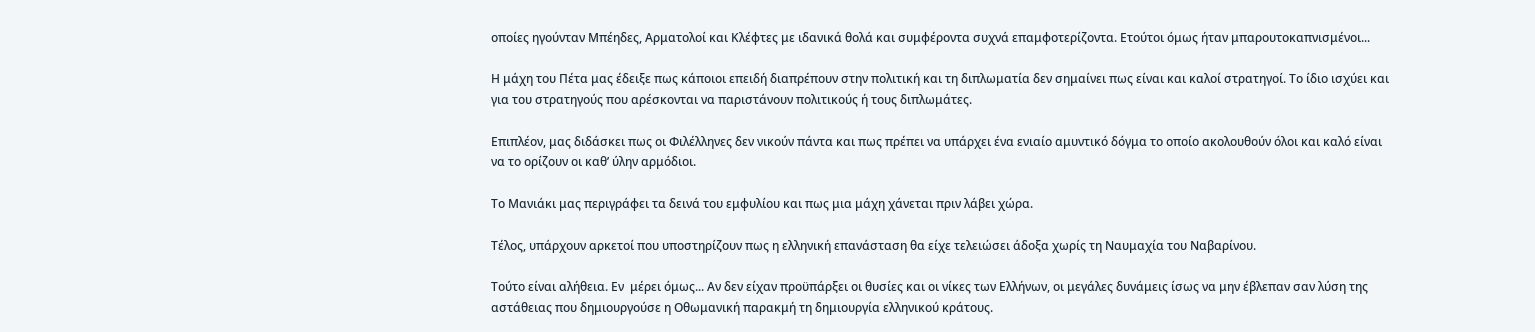οποίες ηγούνταν Μπέηδες, Αρματολοί και Κλέφτες με ιδανικά θολά και συμφέροντα συχνά επαμφοτερίζοντα. Ετούτοι όμως ήταν μπαρουτοκαπνισμένοι...

Η μάχη του Πέτα μας έδειξε πως κάποιοι επειδή διαπρέπουν στην πολιτική και τη διπλωματία δεν σημαίνει πως είναι και καλοί στρατηγοί. Το ίδιο ισχύει και για του στρατηγούς που αρέσκονται να παριστάνουν πολιτικούς ή τους διπλωμάτες.

Επιπλέον, μας διδάσκει πως οι Φιλέλληνες δεν νικούν πάντα και πως πρέπει να υπάρχει ένα ενιαίο αμυντικό δόγμα το οποίο ακολουθούν όλοι και καλό είναι να το ορίζουν οι καθ’ ύλην αρμόδιοι.

Το Μανιάκι μας περιγράφει τα δεινά του εμφυλίου και πως μια μάχη χάνεται πριν λάβει χώρα.

Τέλος, υπάρχουν αρκετοί που υποστηρίζουν πως η ελληνική επανάσταση θα είχε τελειώσει άδοξα χωρίς τη Ναυμαχία του Ναβαρίνου.

Τούτο είναι αλήθεια. Εν  μέρει όμως... Αν δεν είχαν προϋπάρξει οι θυσίες και οι νίκες των Ελλήνων, οι μεγάλες δυνάμεις ίσως να μην έβλεπαν σαν λύση της αστάθειας που δημιουργούσε η Οθωμανική παρακμή τη δημιουργία ελληνικού κράτους.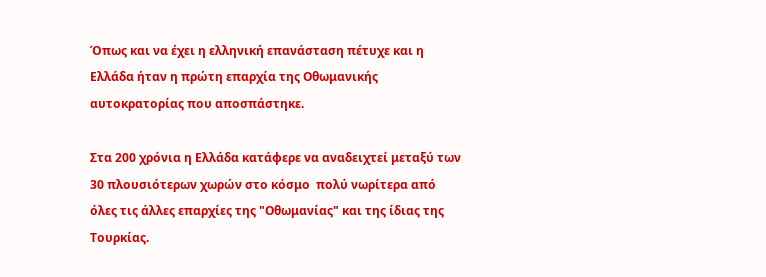Όπως και να έχει η ελληνική επανάσταση πέτυχε και η Ελλάδα ήταν η πρώτη επαρχία της Οθωμανικής αυτοκρατορίας που αποσπάστηκε.

Στα 200 χρόνια η Ελλάδα κατάφερε να αναδειχτεί μεταξύ των 30 πλουσιότερων χωρών στο κόσμο  πολύ νωρίτερα από όλες τις άλλες επαρχίες της "Οθωμανίας" και της ίδιας της Τουρκίας.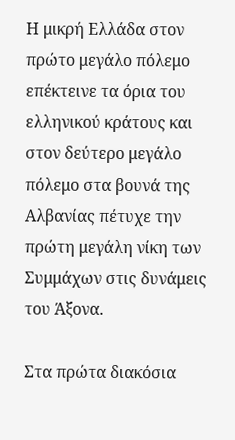Η μικρή Ελλάδα στον πρώτο μεγάλο πόλεμο επέκτεινε τα όρια του ελληνικού κράτους και στον δεύτερο μεγάλο πόλεμο στα βουνά της Αλβανίας πέτυχε την πρώτη μεγάλη νίκη των Συμμάχων στις δυνάμεις του Άξονα.

Στα πρώτα διακόσια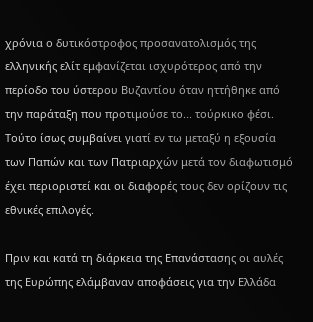χρόνια ο δυτικόστροφος προσανατολισμός της ελληνικής ελίτ εμφανίζεται ισχυρότερος από την περίοδο του ύστερου Βυζαντίου όταν ηττήθηκε από την παράταξη που προτιμούσε το... τούρκικο φέσι. Τούτο ίσως συμβαίνει γιατί εν τω μεταξύ η εξουσία των Παπών και των Πατριαρχών μετά τον διαφωτισμό έχει περιοριστεί και οι διαφορές τους δεν ορίζουν τις εθνικές επιλογές.

Πριν και κατά τη διάρκεια της Επανάστασης οι αυλές της Ευρώπης ελάμβαναν αποφάσεις για την Ελλάδα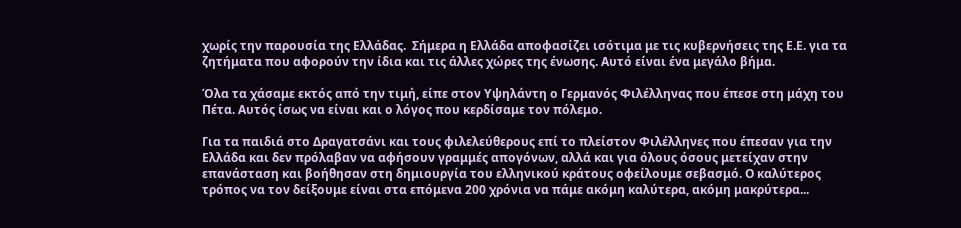χωρίς την παρουσία της Ελλάδας.  Σήμερα η Ελλάδα αποφασίζει ισότιμα με τις κυβερνήσεις της Ε.Ε. για τα ζητήματα που αφορούν την ίδια και τις άλλες χώρες της ένωσης. Αυτό είναι ένα μεγάλο βήμα.

Όλα τα χάσαμε εκτός από την τιμή, είπε στον Υψηλάντη ο Γερμανός Φιλέλληνας που έπεσε στη μάχη του Πέτα. Αυτός ίσως να είναι και ο λόγος που κερδίσαμε τον πόλεμο.

Για τα παιδιά στο Δραγατσάνι και τους φιλελεύθερους επί το πλείστον Φιλέλληνες που έπεσαν για την Ελλάδα και δεν πρόλαβαν να αφήσουν γραμμές απογόνων, αλλά και για όλους όσους μετείχαν στην επανάσταση και βοήθησαν στη δημιουργία του ελληνικού κράτους οφείλουμε σεβασμό. Ο καλύτερος τρόπος να τον δείξουμε είναι στα επόμενα 200 χρόνια να πάμε ακόμη καλύτερα, ακόμη μακρύτερα...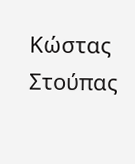Κώστας Στούπας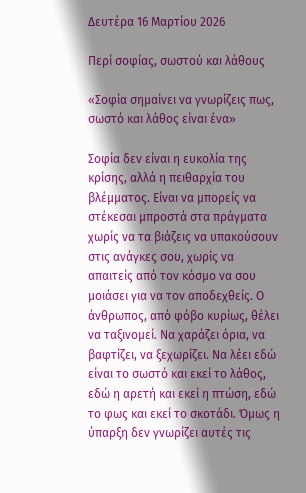Δευτέρα 16 Μαρτίου 2026

Περί σοφίας, σωστού και λάθους

«Σοφία σημαίνει να γνωρίζεις πως, σωστό και λάθος είναι ένα»

Σοφία δεν είναι η ευκολία της κρίσης, αλλά η πειθαρχία του βλέμματος. Είναι να μπορείς να στέκεσαι μπροστά στα πράγματα χωρίς να τα βιάζεις να υπακούσουν στις ανάγκες σου, χωρίς να απαιτείς από τον κόσμο να σου μοιάσει για να τον αποδεχθείς. Ο άνθρωπος, από φόβο κυρίως, θέλει να ταξινομεί. Να χαράζει όρια, να βαφτίζει, να ξεχωρίζει. Να λέει εδώ είναι το σωστό και εκεί το λάθος, εδώ η αρετή και εκεί η πτώση, εδώ το φως και εκεί το σκοτάδι. Όμως η ύπαρξη δεν γνωρίζει αυτές τις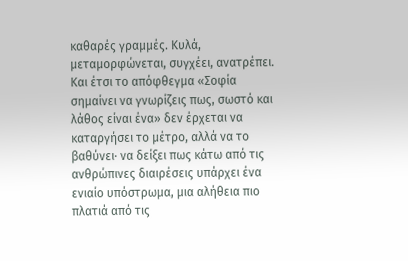καθαρές γραμμές. Κυλά, μεταμορφώνεται, συγχέει, ανατρέπει. Και έτσι το απόφθεγμα «Σοφία σημαίνει να γνωρίζεις πως, σωστό και λάθος είναι ένα» δεν έρχεται να καταργήσει το μέτρο, αλλά να το βαθύνει· να δείξει πως κάτω από τις ανθρώπινες διαιρέσεις υπάρχει ένα ενιαίο υπόστρωμα, μια αλήθεια πιο πλατιά από τις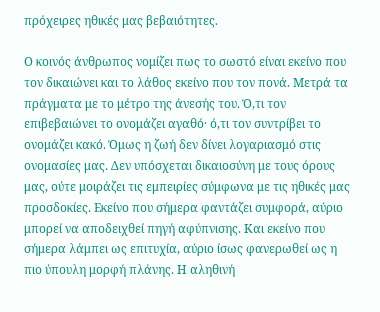πρόχειρες ηθικές μας βεβαιότητες.

Ο κοινός άνθρωπος νομίζει πως το σωστό είναι εκείνο που τον δικαιώνει και το λάθος εκείνο που τον πονά. Μετρά τα πράγματα με το μέτρο της άνεσής του. Ό,τι τον επιβεβαιώνει το ονομάζει αγαθό· ό,τι τον συντρίβει το ονομάζει κακό. Όμως η ζωή δεν δίνει λογαριασμό στις ονομασίες μας. Δεν υπόσχεται δικαιοσύνη με τους όρους μας, ούτε μοιράζει τις εμπειρίες σύμφωνα με τις ηθικές μας προσδοκίες. Εκείνο που σήμερα φαντάζει συμφορά, αύριο μπορεί να αποδειχθεί πηγή αφύπνισης. Και εκείνο που σήμερα λάμπει ως επιτυχία, αύριο ίσως φανερωθεί ως η πιο ύπουλη μορφή πλάνης. Η αληθινή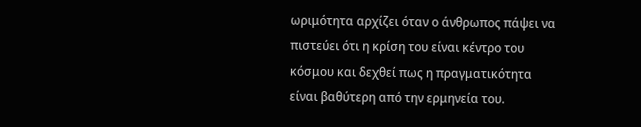ωριμότητα αρχίζει όταν ο άνθρωπος πάψει να πιστεύει ότι η κρίση του είναι κέντρο του κόσμου και δεχθεί πως η πραγματικότητα είναι βαθύτερη από την ερμηνεία του.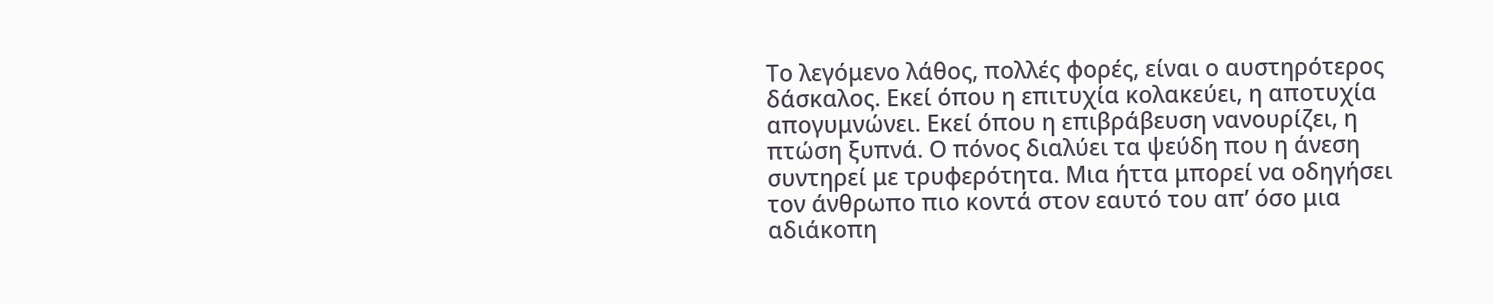Το λεγόμενο λάθος, πολλές φορές, είναι ο αυστηρότερος δάσκαλος. Εκεί όπου η επιτυχία κολακεύει, η αποτυχία απογυμνώνει. Εκεί όπου η επιβράβευση νανουρίζει, η πτώση ξυπνά. Ο πόνος διαλύει τα ψεύδη που η άνεση συντηρεί με τρυφερότητα. Μια ήττα μπορεί να οδηγήσει τον άνθρωπο πιο κοντά στον εαυτό του απ’ όσο μια αδιάκοπη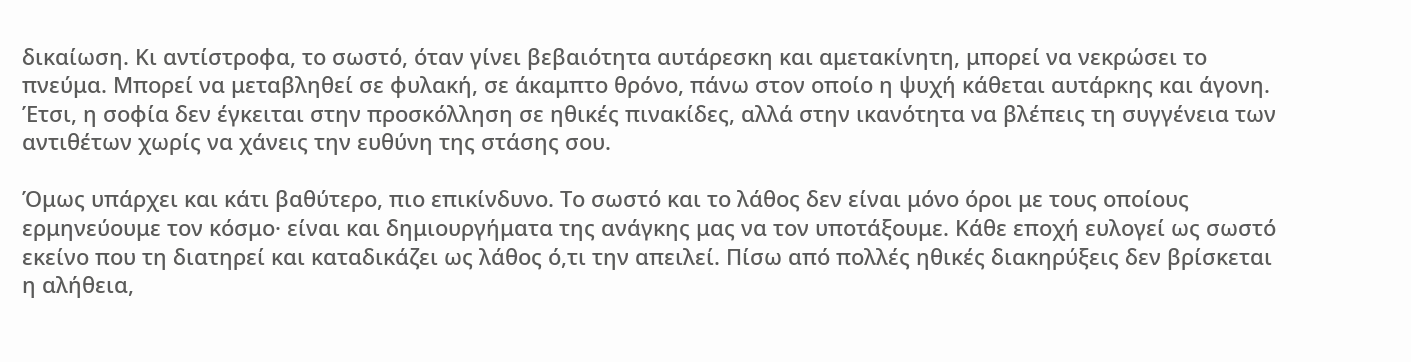δικαίωση. Κι αντίστροφα, το σωστό, όταν γίνει βεβαιότητα αυτάρεσκη και αμετακίνητη, μπορεί να νεκρώσει το πνεύμα. Μπορεί να μεταβληθεί σε φυλακή, σε άκαμπτο θρόνο, πάνω στον οποίο η ψυχή κάθεται αυτάρκης και άγονη. Έτσι, η σοφία δεν έγκειται στην προσκόλληση σε ηθικές πινακίδες, αλλά στην ικανότητα να βλέπεις τη συγγένεια των αντιθέτων χωρίς να χάνεις την ευθύνη της στάσης σου.

Όμως υπάρχει και κάτι βαθύτερο, πιο επικίνδυνο. Το σωστό και το λάθος δεν είναι μόνο όροι με τους οποίους ερμηνεύουμε τον κόσμο· είναι και δημιουργήματα της ανάγκης μας να τον υποτάξουμε. Κάθε εποχή ευλογεί ως σωστό εκείνο που τη διατηρεί και καταδικάζει ως λάθος ό,τι την απειλεί. Πίσω από πολλές ηθικές διακηρύξεις δεν βρίσκεται η αλήθεια,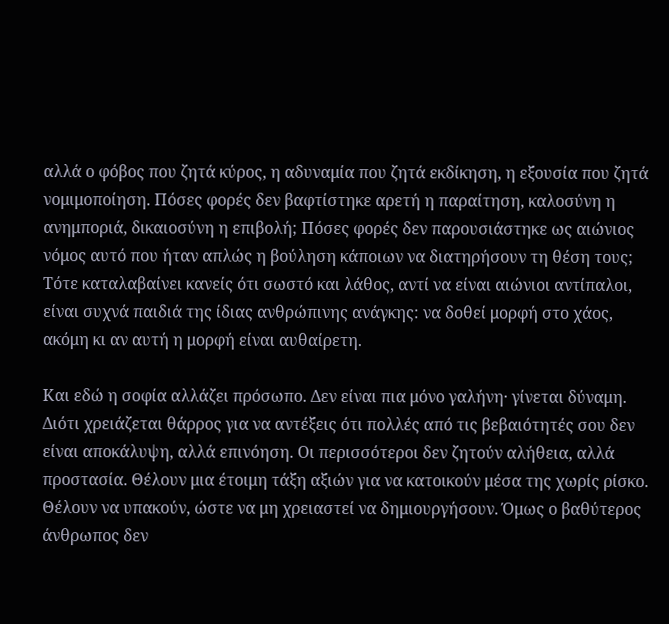αλλά ο φόβος που ζητά κύρος, η αδυναμία που ζητά εκδίκηση, η εξουσία που ζητά νομιμοποίηση. Πόσες φορές δεν βαφτίστηκε αρετή η παραίτηση, καλοσύνη η ανημποριά, δικαιοσύνη η επιβολή; Πόσες φορές δεν παρουσιάστηκε ως αιώνιος νόμος αυτό που ήταν απλώς η βούληση κάποιων να διατηρήσουν τη θέση τους; Τότε καταλαβαίνει κανείς ότι σωστό και λάθος, αντί να είναι αιώνιοι αντίπαλοι, είναι συχνά παιδιά της ίδιας ανθρώπινης ανάγκης: να δοθεί μορφή στο χάος, ακόμη κι αν αυτή η μορφή είναι αυθαίρετη.

Και εδώ η σοφία αλλάζει πρόσωπο. Δεν είναι πια μόνο γαλήνη· γίνεται δύναμη. Διότι χρειάζεται θάρρος για να αντέξεις ότι πολλές από τις βεβαιότητές σου δεν είναι αποκάλυψη, αλλά επινόηση. Οι περισσότεροι δεν ζητούν αλήθεια, αλλά προστασία. Θέλουν μια έτοιμη τάξη αξιών για να κατοικούν μέσα της χωρίς ρίσκο. Θέλουν να υπακούν, ώστε να μη χρειαστεί να δημιουργήσουν. Όμως ο βαθύτερος άνθρωπος δεν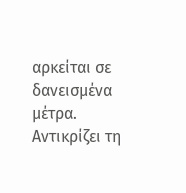αρκείται σε δανεισμένα μέτρα. Αντικρίζει τη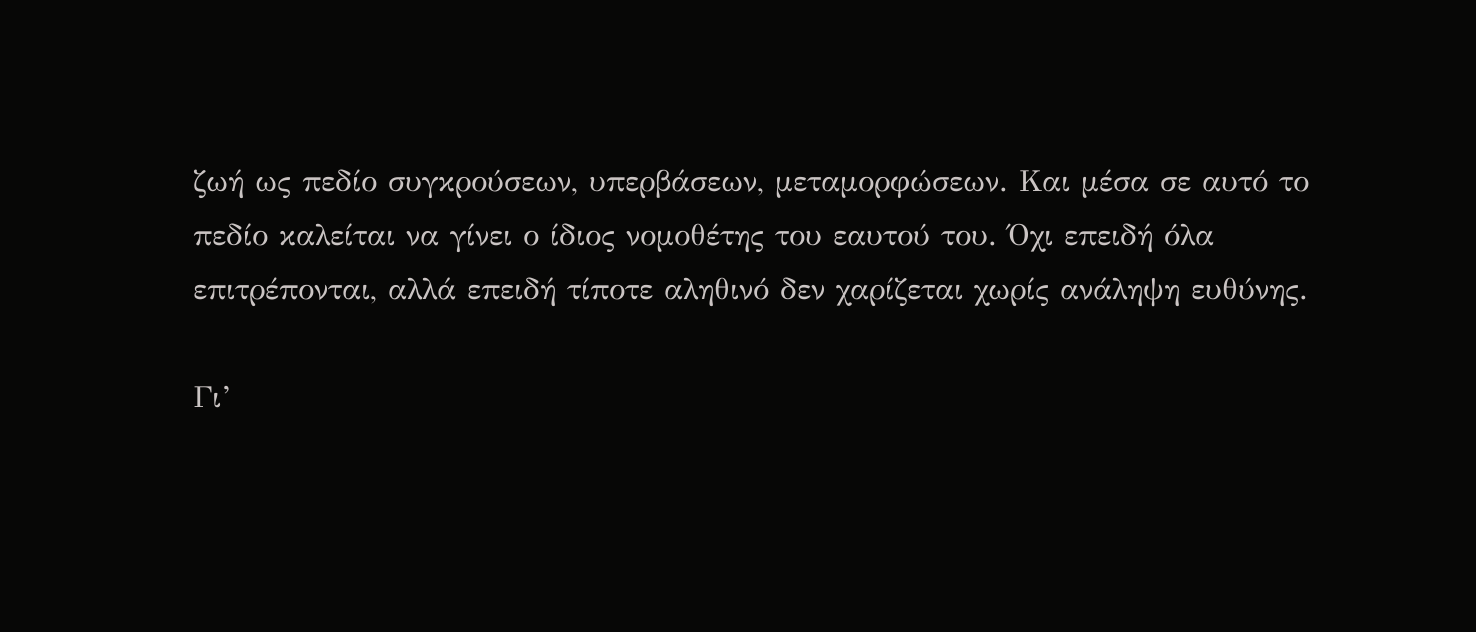ζωή ως πεδίο συγκρούσεων, υπερβάσεων, μεταμορφώσεων. Και μέσα σε αυτό το πεδίο καλείται να γίνει ο ίδιος νομοθέτης του εαυτού του. Όχι επειδή όλα επιτρέπονται, αλλά επειδή τίποτε αληθινό δεν χαρίζεται χωρίς ανάληψη ευθύνης.

Γι’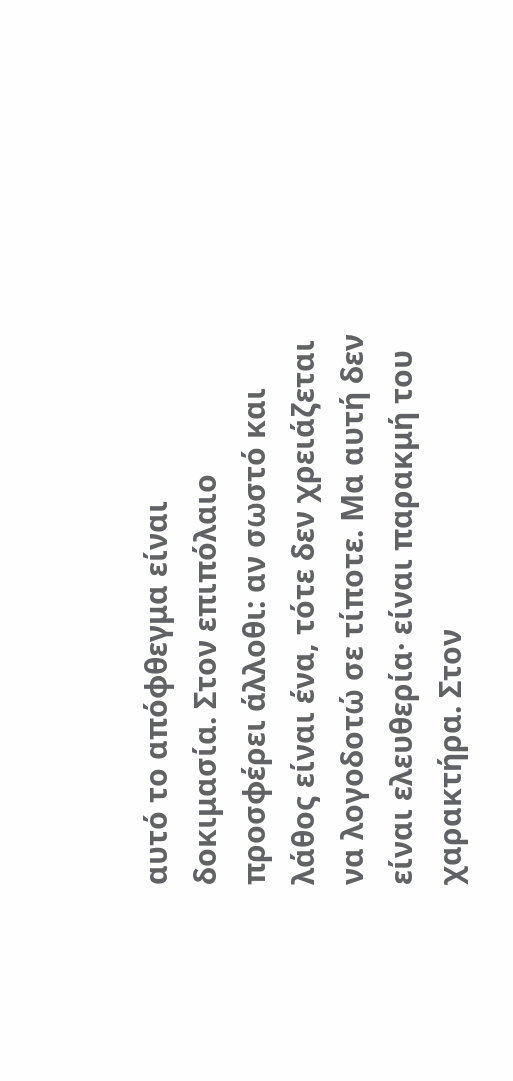αυτό το απόφθεγμα είναι δοκιμασία. Στον επιπόλαιο προσφέρει άλλοθι: αν σωστό και λάθος είναι ένα, τότε δεν χρειάζεται να λογοδοτώ σε τίποτε. Μα αυτή δεν είναι ελευθερία· είναι παρακμή του χαρακτήρα. Στον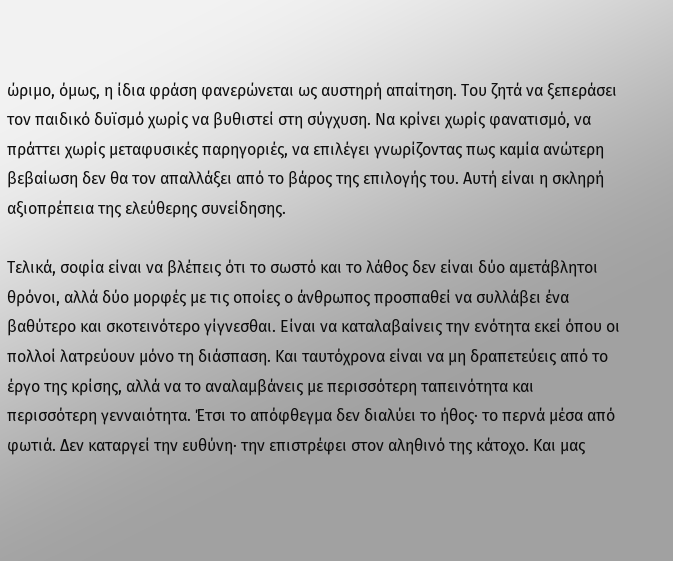ώριμο, όμως, η ίδια φράση φανερώνεται ως αυστηρή απαίτηση. Του ζητά να ξεπεράσει τον παιδικό δυϊσμό χωρίς να βυθιστεί στη σύγχυση. Να κρίνει χωρίς φανατισμό, να πράττει χωρίς μεταφυσικές παρηγοριές, να επιλέγει γνωρίζοντας πως καμία ανώτερη βεβαίωση δεν θα τον απαλλάξει από το βάρος της επιλογής του. Αυτή είναι η σκληρή αξιοπρέπεια της ελεύθερης συνείδησης.

Τελικά, σοφία είναι να βλέπεις ότι το σωστό και το λάθος δεν είναι δύο αμετάβλητοι θρόνοι, αλλά δύο μορφές με τις οποίες ο άνθρωπος προσπαθεί να συλλάβει ένα βαθύτερο και σκοτεινότερο γίγνεσθαι. Είναι να καταλαβαίνεις την ενότητα εκεί όπου οι πολλοί λατρεύουν μόνο τη διάσπαση. Και ταυτόχρονα είναι να μη δραπετεύεις από το έργο της κρίσης, αλλά να το αναλαμβάνεις με περισσότερη ταπεινότητα και περισσότερη γενναιότητα. Έτσι το απόφθεγμα δεν διαλύει το ήθος· το περνά μέσα από φωτιά. Δεν καταργεί την ευθύνη· την επιστρέφει στον αληθινό της κάτοχο. Και μας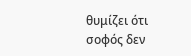θυμίζει ότι σοφός δεν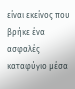είναι εκείνος που βρήκε ένα ασφαλές καταφύγιο μέσα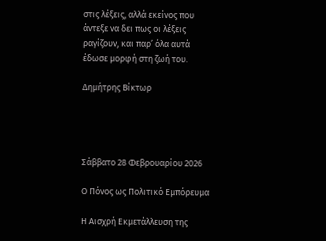στις λέξεις, αλλά εκείνος που άντεξε να δει πως οι λέξεις ραγίζουν, και παρ’ όλα αυτά έδωσε μορφή στη ζωή του.

Δημήτρης Βίκτωρ




Σάββατο 28 Φεβρουαρίου 2026

Ο Πόνος ως Πολιτικό Εμπόρευμα

Η Αισχρή Εκμετάλλευση της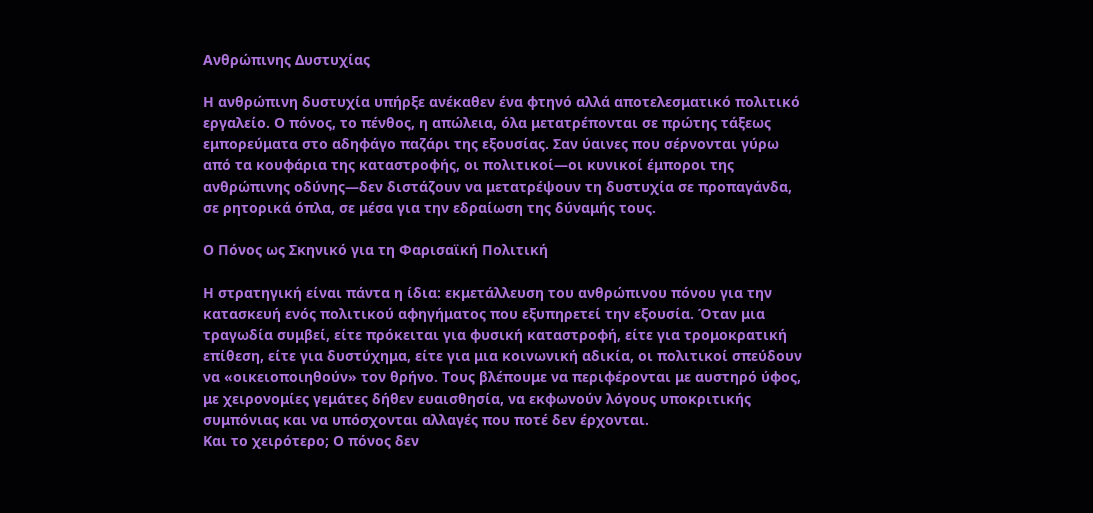Ανθρώπινης Δυστυχίας

Η ανθρώπινη δυστυχία υπήρξε ανέκαθεν ένα φτηνό αλλά αποτελεσματικό πολιτικό εργαλείο. Ο πόνος, το πένθος, η απώλεια, όλα μετατρέπονται σε πρώτης τάξεως εμπορεύματα στο αδηφάγο παζάρι της εξουσίας. Σαν ύαινες που σέρνονται γύρω από τα κουφάρια της καταστροφής, οι πολιτικοί—οι κυνικοί έμποροι της ανθρώπινης οδύνης—δεν διστάζουν να μετατρέψουν τη δυστυχία σε προπαγάνδα, σε ρητορικά όπλα, σε μέσα για την εδραίωση της δύναμής τους.

Ο Πόνος ως Σκηνικό για τη Φαρισαϊκή Πολιτική

Η στρατηγική είναι πάντα η ίδια: εκμετάλλευση του ανθρώπινου πόνου για την κατασκευή ενός πολιτικού αφηγήματος που εξυπηρετεί την εξουσία. Όταν μια τραγωδία συμβεί, είτε πρόκειται για φυσική καταστροφή, είτε για τρομοκρατική επίθεση, είτε για δυστύχημα, είτε για μια κοινωνική αδικία, οι πολιτικοί σπεύδουν να «οικειοποιηθούν» τον θρήνο. Τους βλέπουμε να περιφέρονται με αυστηρό ύφος, με χειρονομίες γεμάτες δήθεν ευαισθησία, να εκφωνούν λόγους υποκριτικής συμπόνιας και να υπόσχονται αλλαγές που ποτέ δεν έρχονται.
Και το χειρότερο; Ο πόνος δεν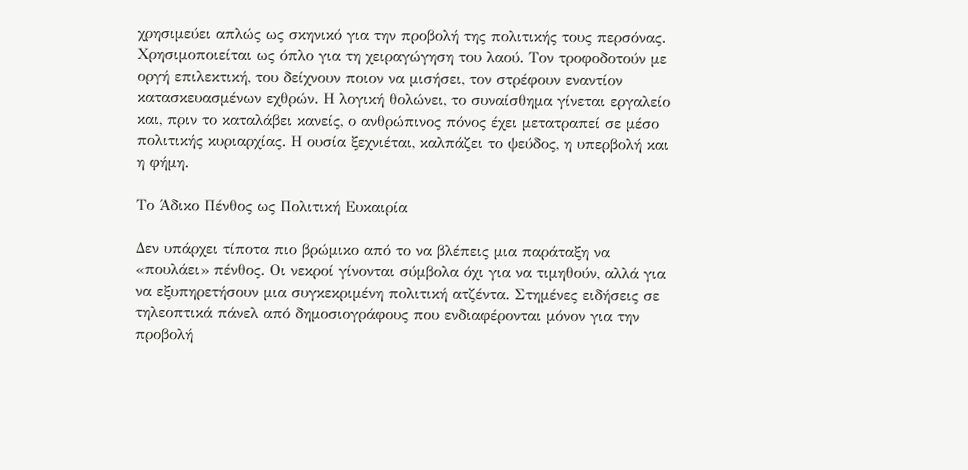χρησιμεύει απλώς ως σκηνικό για την προβολή της πολιτικής τους περσόνας. Χρησιμοποιείται ως όπλο για τη χειραγώγηση του λαού. Τον τροφοδοτούν με οργή επιλεκτική, του δείχνουν ποιον να μισήσει, τον στρέφουν εναντίον κατασκευασμένων εχθρών. Η λογική θολώνει, το συναίσθημα γίνεται εργαλείο και, πριν το καταλάβει κανείς, ο ανθρώπινος πόνος έχει μετατραπεί σε μέσο πολιτικής κυριαρχίας. Η ουσία ξεχνιέται, καλπάζει το ψεύδος, η υπερβολή και η φήμη.

Το Άδικο Πένθος ως Πολιτική Ευκαιρία

Δεν υπάρχει τίποτα πιο βρώμικο από το να βλέπεις μια παράταξη να «πουλάει» πένθος. Οι νεκροί γίνονται σύμβολα όχι για να τιμηθούν, αλλά για να εξυπηρετήσουν μια συγκεκριμένη πολιτική ατζέντα. Στημένες ειδήσεις σε τηλεοπτικά πάνελ από δημοσιογράφους που ενδιαφέρονται μόνον για την προβολή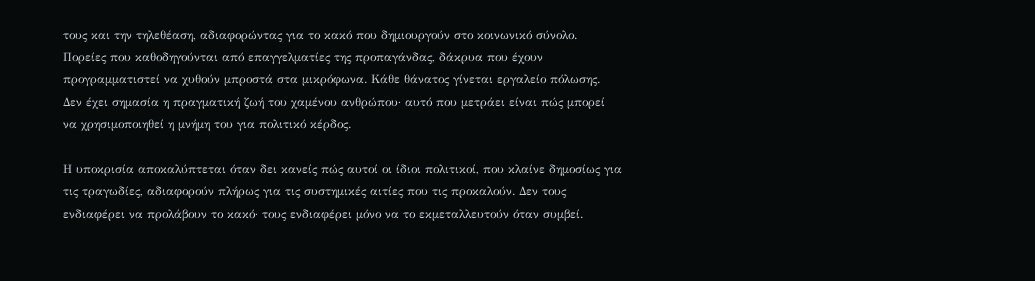τους και την τηλεθέαση, αδιαφορώντας για το κακό που δημιουργούν στο κοινωνικό σύνολο. Πορείες που καθοδηγούνται από επαγγελματίες της προπαγάνδας, δάκρυα που έχουν προγραμματιστεί να χυθούν μπροστά στα μικρόφωνα. Κάθε θάνατος γίνεται εργαλείο πόλωσης. Δεν έχει σημασία η πραγματική ζωή του χαμένου ανθρώπου· αυτό που μετράει είναι πώς μπορεί να χρησιμοποιηθεί η μνήμη του για πολιτικό κέρδος.

Η υποκρισία αποκαλύπτεται όταν δει κανείς πώς αυτοί οι ίδιοι πολιτικοί, που κλαίνε δημοσίως για τις τραγωδίες, αδιαφορούν πλήρως για τις συστημικές αιτίες που τις προκαλούν. Δεν τους ενδιαφέρει να προλάβουν το κακό· τους ενδιαφέρει μόνο να το εκμεταλλευτούν όταν συμβεί.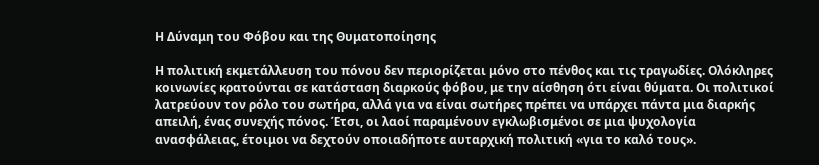Η Δύναμη του Φόβου και της Θυματοποίησης

Η πολιτική εκμετάλλευση του πόνου δεν περιορίζεται μόνο στο πένθος και τις τραγωδίες. Ολόκληρες κοινωνίες κρατούνται σε κατάσταση διαρκούς φόβου, με την αίσθηση ότι είναι θύματα. Οι πολιτικοί λατρεύουν τον ρόλο του σωτήρα, αλλά για να είναι σωτήρες πρέπει να υπάρχει πάντα μια διαρκής απειλή, ένας συνεχής πόνος. Έτσι, οι λαοί παραμένουν εγκλωβισμένοι σε μια ψυχολογία ανασφάλειας, έτοιμοι να δεχτούν οποιαδήποτε αυταρχική πολιτική «για το καλό τους».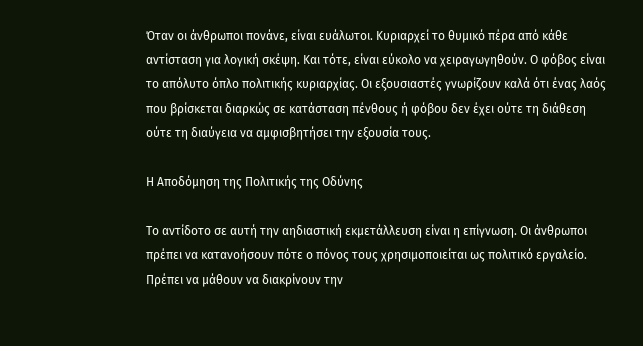Όταν οι άνθρωποι πονάνε, είναι ευάλωτοι. Κυριαρχεί το θυμικό πέρα από κάθε αντίσταση για λογική σκέψη. Και τότε, είναι εύκολο να χειραγωγηθούν. Ο φόβος είναι το απόλυτο όπλο πολιτικής κυριαρχίας. Οι εξουσιαστές γνωρίζουν καλά ότι ένας λαός που βρίσκεται διαρκώς σε κατάσταση πένθους ή φόβου δεν έχει ούτε τη διάθεση ούτε τη διαύγεια να αμφισβητήσει την εξουσία τους.

Η Αποδόμηση της Πολιτικής της Οδύνης

Το αντίδοτο σε αυτή την αηδιαστική εκμετάλλευση είναι η επίγνωση. Οι άνθρωποι πρέπει να κατανοήσουν πότε ο πόνος τους χρησιμοποιείται ως πολιτικό εργαλείο. Πρέπει να μάθουν να διακρίνουν την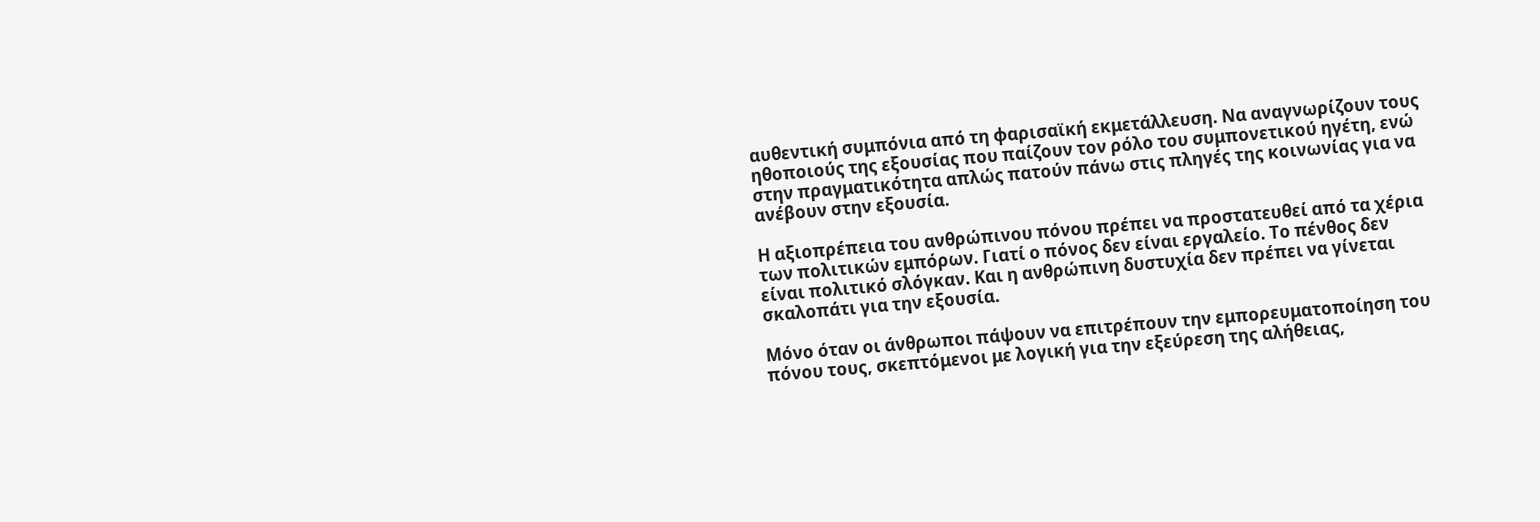αυθεντική συμπόνια από τη φαρισαϊκή εκμετάλλευση. Να αναγνωρίζουν τους ηθοποιούς της εξουσίας που παίζουν τον ρόλο του συμπονετικού ηγέτη, ενώ στην πραγματικότητα απλώς πατούν πάνω στις πληγές της κοινωνίας για να ανέβουν στην εξουσία.

Η αξιοπρέπεια του ανθρώπινου πόνου πρέπει να προστατευθεί από τα χέρια των πολιτικών εμπόρων. Γιατί ο πόνος δεν είναι εργαλείο. Το πένθος δεν είναι πολιτικό σλόγκαν. Και η ανθρώπινη δυστυχία δεν πρέπει να γίνεται σκαλοπάτι για την εξουσία.

Μόνο όταν οι άνθρωποι πάψουν να επιτρέπουν την εμπορευματοποίηση του πόνου τους, σκεπτόμενοι με λογική για την εξεύρεση της αλήθειας,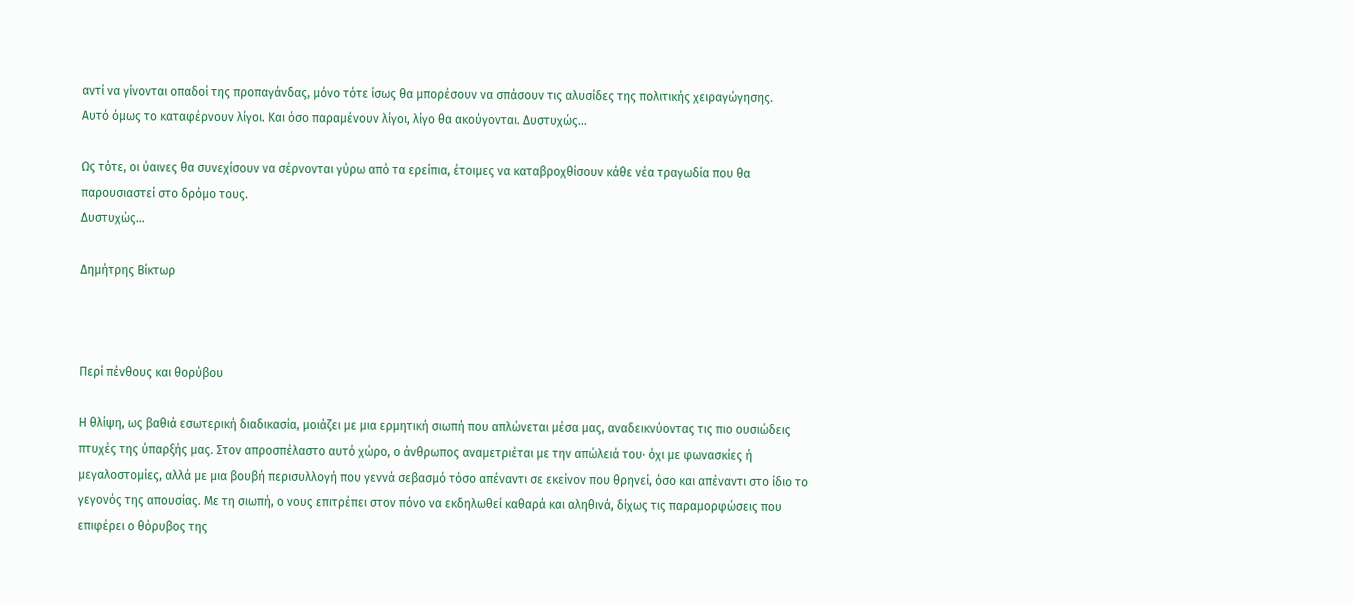αντί να γίνονται οπαδοί της προπαγάνδας, μόνο τότε ίσως θα μπορέσουν να σπάσουν τις αλυσίδες της πολιτικής χειραγώγησης.
Αυτό όμως το καταφέρνουν λίγοι. Και όσο παραμένουν λίγοι, λίγο θα ακούγονται. Δυστυχώς…

Ως τότε, οι ύαινες θα συνεχίσουν να σέρνονται γύρω από τα ερείπια, έτοιμες να καταβροχθίσουν κάθε νέα τραγωδία που θα παρουσιαστεί στο δρόμο τους.
Δυστυχώς…

Δημήτρης Βίκτωρ



Περί πένθους και θορύβου

Η θλίψη, ως βαθιά εσωτερική διαδικασία, μοιάζει με μια ερμητική σιωπή που απλώνεται μέσα μας, αναδεικνύοντας τις πιο ουσιώδεις πτυχές της ύπαρξής μας. Στον απροσπέλαστο αυτό χώρο, ο άνθρωπος αναμετριέται με την απώλειά του· όχι με φωνασκίες ή μεγαλοστομίες, αλλά με μια βουβή περισυλλογή που γεννά σεβασμό τόσο απέναντι σε εκείνον που θρηνεί, όσο και απέναντι στο ίδιο το γεγονός της απουσίας. Με τη σιωπή, ο νους επιτρέπει στον πόνο να εκδηλωθεί καθαρά και αληθινά, δίχως τις παραμορφώσεις που επιφέρει ο θόρυβος της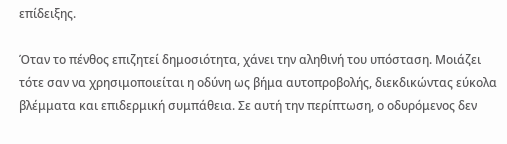επίδειξης.

Όταν το πένθος επιζητεί δημοσιότητα, χάνει την αληθινή του υπόσταση. Μοιάζει τότε σαν να χρησιμοποιείται η οδύνη ως βήμα αυτοπροβολής, διεκδικώντας εύκολα βλέμματα και επιδερμική συμπάθεια. Σε αυτή την περίπτωση, ο οδυρόμενος δεν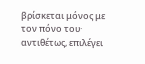βρίσκεται μόνος με τον πόνο του· αντιθέτως, επιλέγει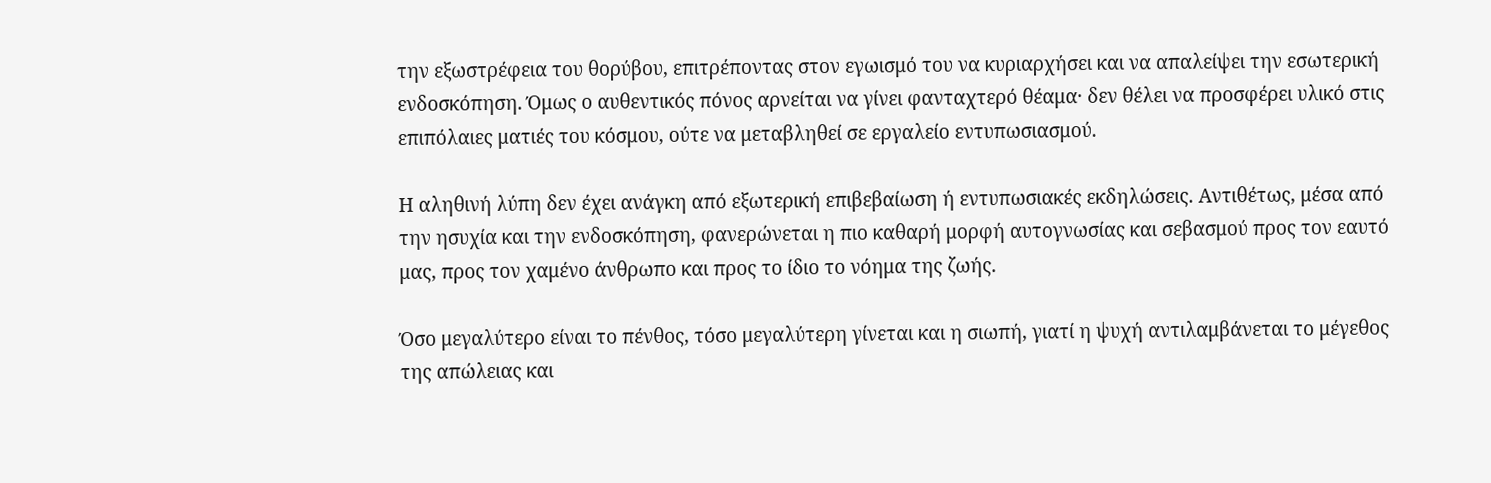την εξωστρέφεια του θορύβου, επιτρέποντας στον εγωισμό του να κυριαρχήσει και να απαλείψει την εσωτερική ενδοσκόπηση. Όμως ο αυθεντικός πόνος αρνείται να γίνει φανταχτερό θέαμα· δεν θέλει να προσφέρει υλικό στις επιπόλαιες ματιές του κόσμου, ούτε να μεταβληθεί σε εργαλείο εντυπωσιασμού.

Η αληθινή λύπη δεν έχει ανάγκη από εξωτερική επιβεβαίωση ή εντυπωσιακές εκδηλώσεις. Αντιθέτως, μέσα από την ησυχία και την ενδοσκόπηση, φανερώνεται η πιο καθαρή μορφή αυτογνωσίας και σεβασμού προς τον εαυτό μας, προς τον χαμένο άνθρωπο και προς το ίδιο το νόημα της ζωής.

Όσο μεγαλύτερο είναι το πένθος, τόσο μεγαλύτερη γίνεται και η σιωπή, γιατί η ψυχή αντιλαμβάνεται το μέγεθος της απώλειας και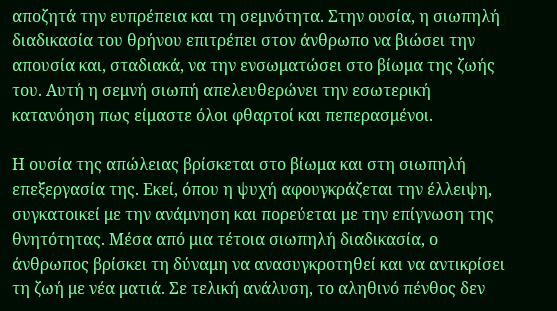αποζητά την ευπρέπεια και τη σεμνότητα. Στην ουσία, η σιωπηλή διαδικασία του θρήνου επιτρέπει στον άνθρωπο να βιώσει την απουσία και, σταδιακά, να την ενσωματώσει στο βίωμα της ζωής του. Αυτή η σεμνή σιωπή απελευθερώνει την εσωτερική κατανόηση πως είμαστε όλοι φθαρτοί και πεπερασμένοι.

Η ουσία της απώλειας βρίσκεται στο βίωμα και στη σιωπηλή επεξεργασία της. Εκεί, όπου η ψυχή αφουγκράζεται την έλλειψη, συγκατοικεί με την ανάμνηση και πορεύεται με την επίγνωση της θνητότητας. Μέσα από μια τέτοια σιωπηλή διαδικασία, ο άνθρωπος βρίσκει τη δύναμη να ανασυγκροτηθεί και να αντικρίσει τη ζωή με νέα ματιά. Σε τελική ανάλυση, το αληθινό πένθος δεν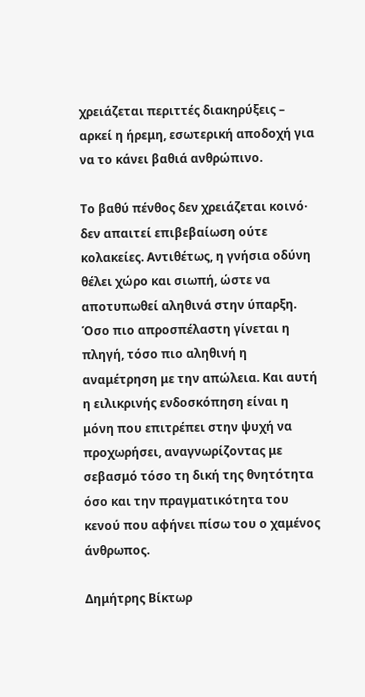χρειάζεται περιττές διακηρύξεις – αρκεί η ήρεμη, εσωτερική αποδοχή για να το κάνει βαθιά ανθρώπινο.

Το βαθύ πένθος δεν χρειάζεται κοινό· δεν απαιτεί επιβεβαίωση ούτε κολακείες. Αντιθέτως, η γνήσια οδύνη θέλει χώρο και σιωπή, ώστε να αποτυπωθεί αληθινά στην ύπαρξη. Όσο πιο απροσπέλαστη γίνεται η πληγή, τόσο πιο αληθινή η αναμέτρηση με την απώλεια. Και αυτή η ειλικρινής ενδοσκόπηση είναι η μόνη που επιτρέπει στην ψυχή να προχωρήσει, αναγνωρίζοντας με σεβασμό τόσο τη δική της θνητότητα όσο και την πραγματικότητα του κενού που αφήνει πίσω του ο χαμένος άνθρωπος.

Δημήτρης Βίκτωρ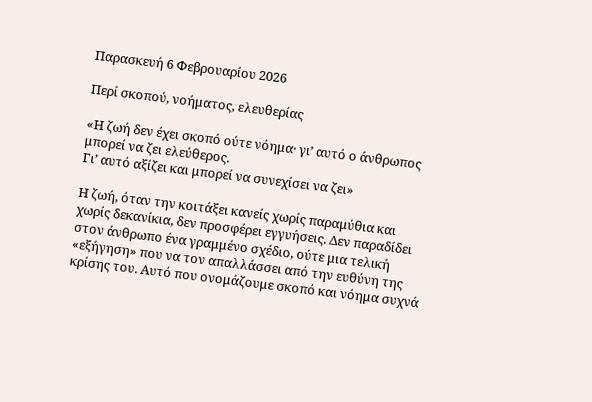Παρασκευή 6 Φεβρουαρίου 2026

Περί σκοπού, νοήματος, ελευθερίας

«Η ζωή δεν έχει σκοπό ούτε νόημα· γι’ αυτό ο άνθρωπος μπορεί να ζει ελεύθερος.
Γι’ αυτό αξίζει και μπορεί να συνεχίσει να ζει»

Η ζωή, όταν την κοιτάξει κανείς χωρίς παραμύθια και χωρίς δεκανίκια, δεν προσφέρει εγγυήσεις. Δεν παραδίδει στον άνθρωπο ένα γραμμένο σχέδιο, ούτε μια τελική «εξήγηση» που να τον απαλλάσσει από την ευθύνη της κρίσης του. Αυτό που ονομάζουμε σκοπό και νόημα συχνά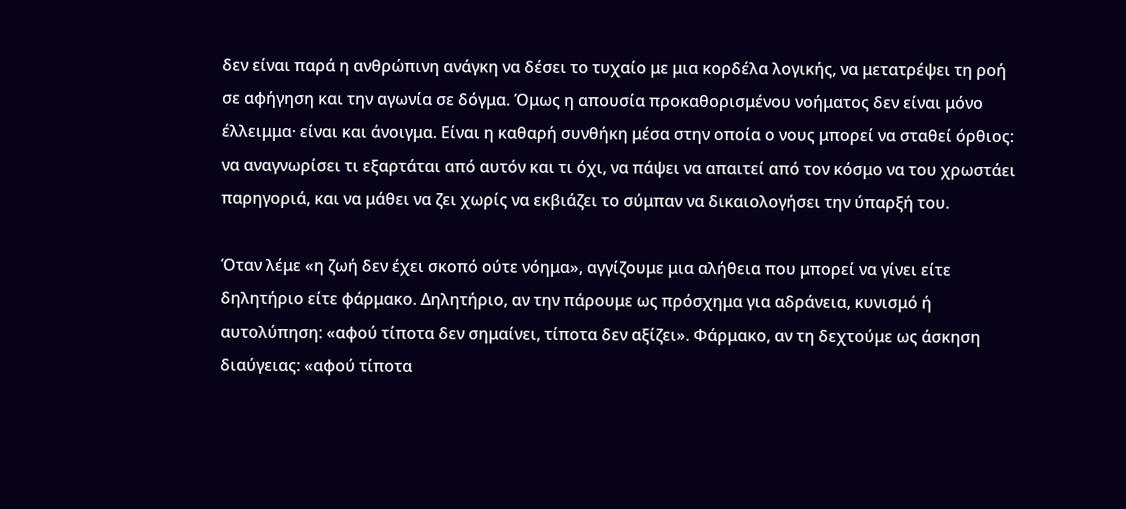δεν είναι παρά η ανθρώπινη ανάγκη να δέσει το τυχαίο με μια κορδέλα λογικής, να μετατρέψει τη ροή σε αφήγηση και την αγωνία σε δόγμα. Όμως η απουσία προκαθορισμένου νοήματος δεν είναι μόνο έλλειμμα· είναι και άνοιγμα. Είναι η καθαρή συνθήκη μέσα στην οποία ο νους μπορεί να σταθεί όρθιος: να αναγνωρίσει τι εξαρτάται από αυτόν και τι όχι, να πάψει να απαιτεί από τον κόσμο να του χρωστάει παρηγοριά, και να μάθει να ζει χωρίς να εκβιάζει το σύμπαν να δικαιολογήσει την ύπαρξή του.

Όταν λέμε «η ζωή δεν έχει σκοπό ούτε νόημα», αγγίζουμε μια αλήθεια που μπορεί να γίνει είτε δηλητήριο είτε φάρμακο. Δηλητήριο, αν την πάρουμε ως πρόσχημα για αδράνεια, κυνισμό ή αυτολύπηση: «αφού τίποτα δεν σημαίνει, τίποτα δεν αξίζει». Φάρμακο, αν τη δεχτούμε ως άσκηση διαύγειας: «αφού τίποτα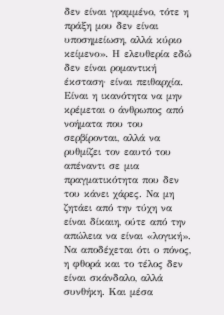δεν είναι γραμμένο, τότε η πράξη μου δεν είναι υποσημείωση, αλλά κύριο κείμενο». Η ελευθερία εδώ δεν είναι ρομαντική έκσταση· είναι πειθαρχία. Είναι η ικανότητα να μην κρέμεται ο άνθρωπος από νοήματα που του σερβίρονται, αλλά να ρυθμίζει τον εαυτό του απέναντι σε μια πραγματικότητα που δεν του κάνει χάρες. Να μη ζητάει από την τύχη να είναι δίκαιη, ούτε από την απώλεια να είναι «λογική». Να αποδέχεται ότι ο πόνος, η φθορά και το τέλος δεν είναι σκάνδαλο, αλλά συνθήκη. Και μέσα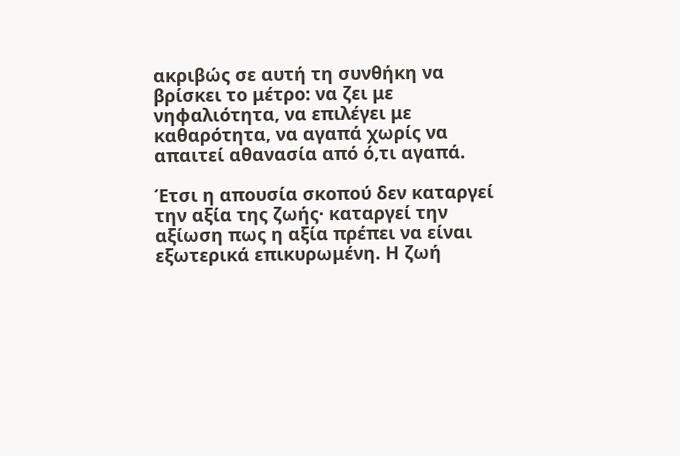ακριβώς σε αυτή τη συνθήκη να βρίσκει το μέτρο: να ζει με νηφαλιότητα, να επιλέγει με καθαρότητα, να αγαπά χωρίς να απαιτεί αθανασία από ό,τι αγαπά.

Έτσι η απουσία σκοπού δεν καταργεί την αξία της ζωής· καταργεί την αξίωση πως η αξία πρέπει να είναι εξωτερικά επικυρωμένη. Η ζωή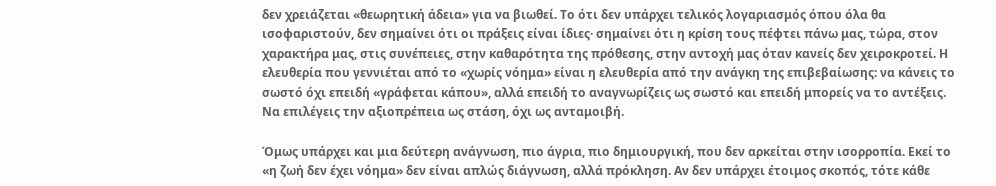δεν χρειάζεται «θεωρητική άδεια» για να βιωθεί. Το ότι δεν υπάρχει τελικός λογαριασμός όπου όλα θα ισοφαριστούν, δεν σημαίνει ότι οι πράξεις είναι ίδιες· σημαίνει ότι η κρίση τους πέφτει πάνω μας, τώρα, στον χαρακτήρα μας, στις συνέπειες, στην καθαρότητα της πρόθεσης, στην αντοχή μας όταν κανείς δεν χειροκροτεί. Η ελευθερία που γεννιέται από το «χωρίς νόημα» είναι η ελευθερία από την ανάγκη της επιβεβαίωσης: να κάνεις το σωστό όχι επειδή «γράφεται κάπου», αλλά επειδή το αναγνωρίζεις ως σωστό και επειδή μπορείς να το αντέξεις. Να επιλέγεις την αξιοπρέπεια ως στάση, όχι ως ανταμοιβή.

Όμως υπάρχει και μια δεύτερη ανάγνωση, πιο άγρια, πιο δημιουργική, που δεν αρκείται στην ισορροπία. Εκεί το «η ζωή δεν έχει νόημα» δεν είναι απλώς διάγνωση, αλλά πρόκληση. Αν δεν υπάρχει έτοιμος σκοπός, τότε κάθε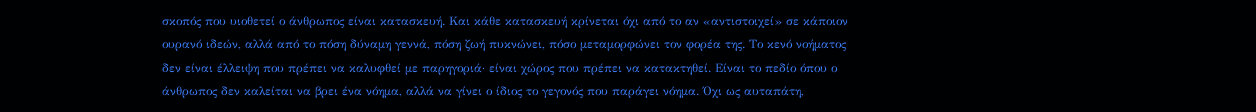σκοπός που υιοθετεί ο άνθρωπος είναι κατασκευή. Και κάθε κατασκευή κρίνεται όχι από το αν «αντιστοιχεί» σε κάποιον ουρανό ιδεών, αλλά από το πόση δύναμη γεννά, πόση ζωή πυκνώνει, πόσο μεταμορφώνει τον φορέα της. Το κενό νοήματος δεν είναι έλλειψη που πρέπει να καλυφθεί με παρηγοριά· είναι χώρος που πρέπει να κατακτηθεί. Είναι το πεδίο όπου ο άνθρωπος δεν καλείται να βρει ένα νόημα, αλλά να γίνει ο ίδιος το γεγονός που παράγει νόημα. Όχι ως αυταπάτη,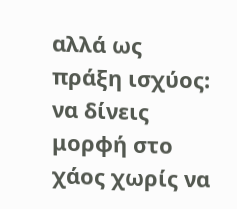αλλά ως πράξη ισχύος: να δίνεις μορφή στο χάος χωρίς να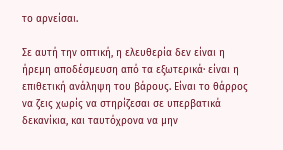το αρνείσαι.

Σε αυτή την οπτική, η ελευθερία δεν είναι η ήρεμη αποδέσμευση από τα εξωτερικά· είναι η επιθετική ανάληψη του βάρους. Είναι το θάρρος να ζεις χωρίς να στηρίζεσαι σε υπερβατικά δεκανίκια, και ταυτόχρονα να μην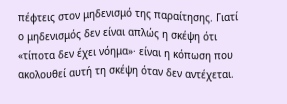πέφτεις στον μηδενισμό της παραίτησης. Γιατί ο μηδενισμός δεν είναι απλώς η σκέψη ότι «τίποτα δεν έχει νόημα»· είναι η κόπωση που ακολουθεί αυτή τη σκέψη όταν δεν αντέχεται.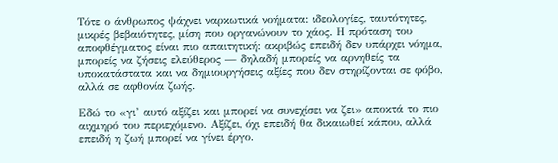Τότε ο άνθρωπος ψάχνει ναρκωτικά νοήματα: ιδεολογίες, ταυτότητες, μικρές βεβαιότητες, μίση που οργανώνουν το χάος. Η πρόταση του αποφθέγματος είναι πιο απαιτητική: ακριβώς επειδή δεν υπάρχει νόημα, μπορείς να ζήσεις ελεύθερος — δηλαδή μπορείς να αρνηθείς τα υποκατάστατα και να δημιουργήσεις αξίες που δεν στηρίζονται σε φόβο, αλλά σε αφθονία ζωής.

Εδώ το «γι’ αυτό αξίζει και μπορεί να συνεχίσει να ζει» αποκτά το πιο αιχμηρό του περιεχόμενο. Αξίζει, όχι επειδή θα δικαιωθεί κάπου, αλλά επειδή η ζωή μπορεί να γίνει έργο.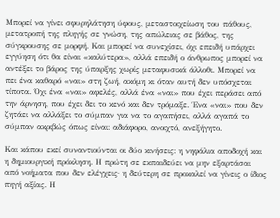Μπορεί να γίνει σφυρηλάτηση ύφους, μεταστοιχείωση του πάθους, μετατροπή της πληγής σε γνώση, της απώλειας σε βάθος, της σύγκρουσης σε μορφή. Και μπορεί να συνεχίσει, όχι επειδή υπάρχει εγγύηση ότι θα είναι «καλύτερα», αλλά επειδή ο άνθρωπος μπορεί να αντέξει το βάρος της ύπαρξης χωρίς μεταφυσικά άλλοθι. Μπορεί να πει ένα καθαρό «ναι» στη ζωή, ακόμη κι όταν αυτή δεν υπόσχεται τίποτα. Όχι ένα «ναι» αφελές, αλλά ένα «ναι» που έχει περάσει από την άρνηση, που έχει δει το κενό και δεν τρόμαξε. Ένα «ναι» που δεν ζητάει να αλλάξει το σύμπαν για να το αγαπήσει, αλλά αγαπά το σύμπαν ακριβώς όπως είναι: αδιάφορο, ανοιχτό, ανεξήγητο.

Και κάπου εκεί συναντιούνται οι δύο κινήσεις: η νηφάλια αποδοχή και η δημιουργική πρόκληση. Η πρώτη σε εκπαιδεύει να μην εξαρτάσαι από νοήματα που δεν ελέγχεις· η δεύτερη σε προκαλεί να γίνεις ο ίδιος πηγή αξίας. Η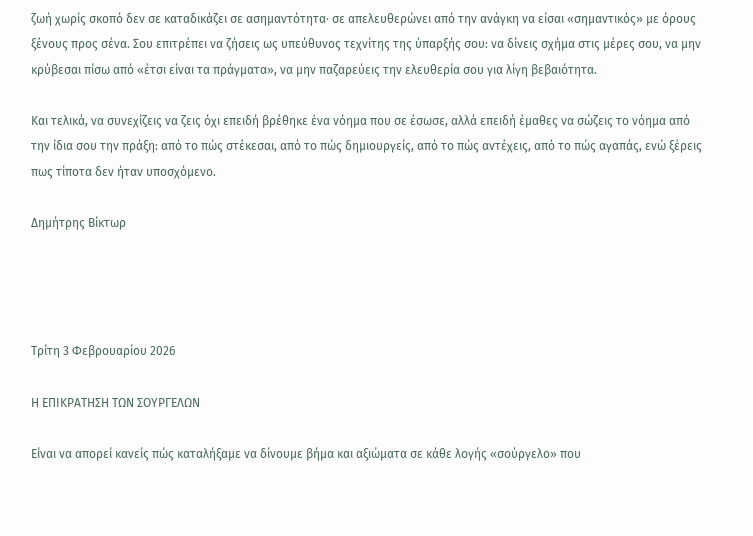ζωή χωρίς σκοπό δεν σε καταδικάζει σε ασημαντότητα· σε απελευθερώνει από την ανάγκη να είσαι «σημαντικός» με όρους ξένους προς σένα. Σου επιτρέπει να ζήσεις ως υπεύθυνος τεχνίτης της ύπαρξής σου: να δίνεις σχήμα στις μέρες σου, να μην κρύβεσαι πίσω από «έτσι είναι τα πράγματα», να μην παζαρεύεις την ελευθερία σου για λίγη βεβαιότητα.

Και τελικά, να συνεχίζεις να ζεις όχι επειδή βρέθηκε ένα νόημα που σε έσωσε, αλλά επειδή έμαθες να σώζεις το νόημα από την ίδια σου την πράξη: από το πώς στέκεσαι, από το πώς δημιουργείς, από το πώς αντέχεις, από το πώς αγαπάς, ενώ ξέρεις πως τίποτα δεν ήταν υποσχόμενο.

Δημήτρης Βίκτωρ




Τρίτη 3 Φεβρουαρίου 2026

Η ΕΠΙΚΡΑΤΗΣΗ ΤΩΝ ΣΟΥΡΓΕΛΩΝ

Είναι να απορεί κανείς πώς καταλήξαμε να δίνουμε βήμα και αξιώματα σε κάθε λογής «σούργελο» που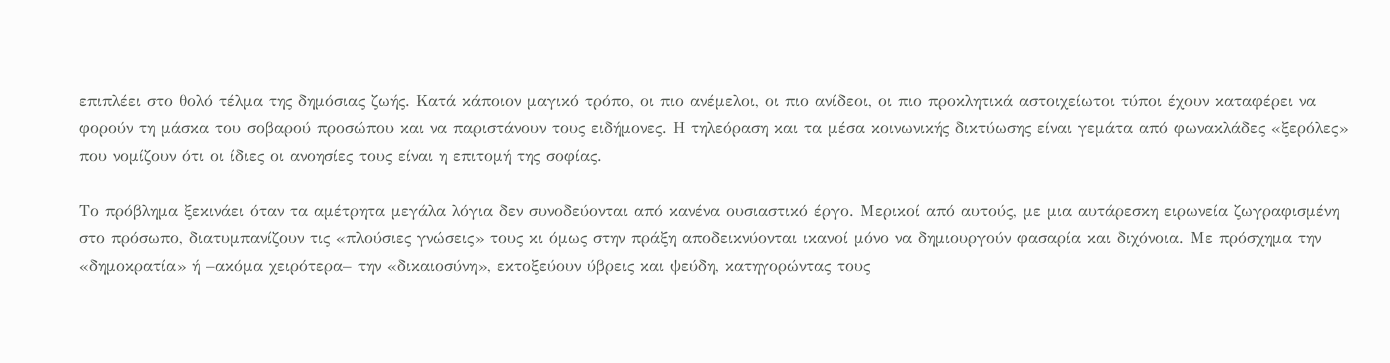επιπλέει στο θολό τέλμα της δημόσιας ζωής. Κατά κάποιον μαγικό τρόπο, οι πιο ανέμελοι, οι πιο ανίδεοι, οι πιο προκλητικά αστοιχείωτοι τύποι έχουν καταφέρει να φορούν τη μάσκα του σοβαρού προσώπου και να παριστάνουν τους ειδήμονες. Η τηλεόραση και τα μέσα κοινωνικής δικτύωσης είναι γεμάτα από φωνακλάδες «ξερόλες» που νομίζουν ότι οι ίδιες οι ανοησίες τους είναι η επιτομή της σοφίας.

Το πρόβλημα ξεκινάει όταν τα αμέτρητα μεγάλα λόγια δεν συνοδεύονται από κανένα ουσιαστικό έργο. Μερικοί από αυτούς, με μια αυτάρεσκη ειρωνεία ζωγραφισμένη στο πρόσωπο, διατυμπανίζουν τις «πλούσιες γνώσεις» τους κι όμως στην πράξη αποδεικνύονται ικανοί μόνο να δημιουργούν φασαρία και διχόνοια. Με πρόσχημα την «δημοκρατία» ή –ακόμα χειρότερα– την «δικαιοσύνη», εκτοξεύουν ύβρεις και ψεύδη, κατηγορώντας τους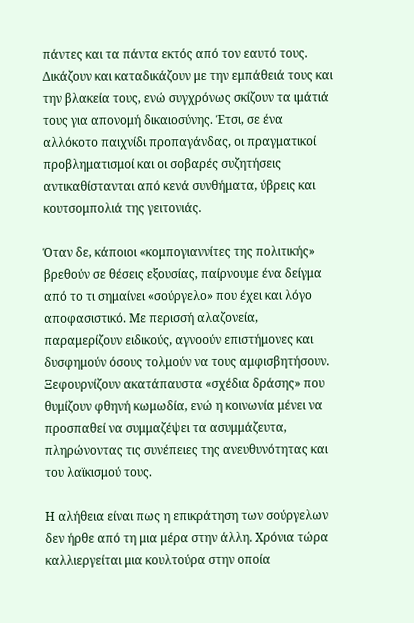πάντες και τα πάντα εκτός από τον εαυτό τους. Δικάζουν και καταδικάζουν με την εμπάθειά τους και την βλακεία τους, ενώ συγχρόνως σκίζουν τα ιμάτιά τους για απονομή δικαιοσύνης. Έτσι, σε ένα αλλόκοτο παιχνίδι προπαγάνδας, οι πραγματικοί προβληματισμοί και οι σοβαρές συζητήσεις αντικαθίστανται από κενά συνθήματα, ύβρεις και κουτσομπολιά της γειτονιάς.

Όταν δε, κάποιοι «κομπογιαννίτες της πολιτικής» βρεθούν σε θέσεις εξουσίας, παίρνουμε ένα δείγμα από το τι σημαίνει «σούργελο» που έχει και λόγο αποφασιστικό. Με περισσή αλαζονεία, παραμερίζουν ειδικούς, αγνοούν επιστήμονες και δυσφημούν όσους τολμούν να τους αμφισβητήσουν. Ξεφουρνίζουν ακατάπαυστα «σχέδια δράσης» που θυμίζουν φθηνή κωμωδία, ενώ η κοινωνία μένει να προσπαθεί να συμμαζέψει τα ασυμμάζευτα, πληρώνοντας τις συνέπειες της ανευθυνότητας και του λαϊκισμού τους.

Η αλήθεια είναι πως η επικράτηση των σούργελων δεν ήρθε από τη μια μέρα στην άλλη. Χρόνια τώρα καλλιεργείται μια κουλτούρα στην οποία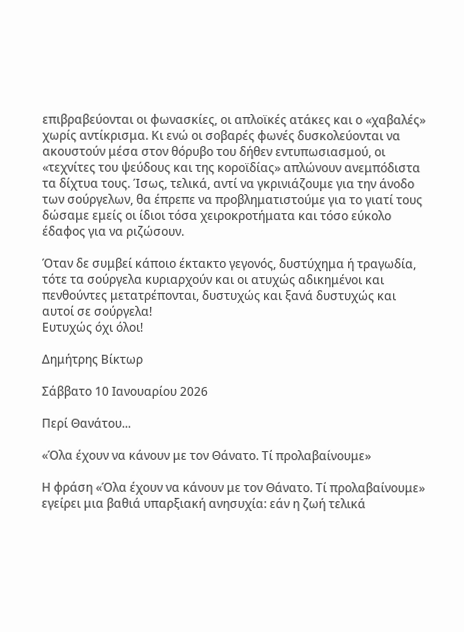επιβραβεύονται οι φωνασκίες, οι απλοϊκές ατάκες και ο «χαβαλές» χωρίς αντίκρισμα. Κι ενώ οι σοβαρές φωνές δυσκολεύονται να ακουστούν μέσα στον θόρυβο του δήθεν εντυπωσιασμού, οι «τεχνίτες του ψεύδους και της κοροϊδίας» απλώνουν ανεμπόδιστα τα δίχτυα τους. Ίσως, τελικά, αντί να γκρινιάζουμε για την άνοδο των σούργελων, θα έπρεπε να προβληματιστούμε για το γιατί τους δώσαμε εμείς οι ίδιοι τόσα χειροκροτήματα και τόσο εύκολο έδαφος για να ριζώσουν.

Όταν δε συμβεί κάποιο έκτακτο γεγονός, δυστύχημα ή τραγωδία, τότε τα σούργελα κυριαρχούν και οι ατυχώς αδικημένοι και πενθούντες μετατρέπονται, δυστυχώς και ξανά δυστυχώς και αυτοί σε σούργελα!
Ευτυχώς όχι όλοι!

Δημήτρης Βίκτωρ

Σάββατο 10 Ιανουαρίου 2026

Περί Θανάτου...

«Όλα έχουν να κάνουν με τον Θάνατο. Τί προλαβαίνουμε»

Η φράση «Όλα έχουν να κάνουν με τον Θάνατο. Τί προλαβαίνουμε» εγείρει μια βαθιά υπαρξιακή ανησυχία: εάν η ζωή τελικά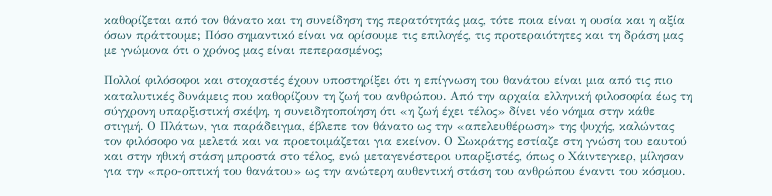καθορίζεται από τον θάνατο και τη συνείδηση της περατότητάς μας, τότε ποια είναι η ουσία και η αξία όσων πράττουμε; Πόσο σημαντικό είναι να ορίσουμε τις επιλογές, τις προτεραιότητες και τη δράση μας με γνώμονα ότι ο χρόνος μας είναι πεπερασμένος;

Πολλοί φιλόσοφοι και στοχαστές έχουν υποστηρίξει ότι η επίγνωση του θανάτου είναι μια από τις πιο καταλυτικές δυνάμεις που καθορίζουν τη ζωή του ανθρώπου. Από την αρχαία ελληνική φιλοσοφία έως τη σύγχρονη υπαρξιστική σκέψη, η συνειδητοποίηση ότι «η ζωή έχει τέλος» δίνει νέο νόημα στην κάθε στιγμή. Ο Πλάτων, για παράδειγμα, έβλεπε τον θάνατο ως την «απελευθέρωση» της ψυχής, καλώντας τον φιλόσοφο να μελετά και να προετοιμάζεται για εκείνον. Ο Σωκράτης εστίαζε στη γνώση του εαυτού και στην ηθική στάση μπροστά στο τέλος, ενώ μεταγενέστεροι υπαρξιστές, όπως ο Χάιντεγκερ, μίλησαν για την «προ-οπτική του θανάτου» ως την ανώτερη αυθεντική στάση του ανθρώπου έναντι του κόσμου.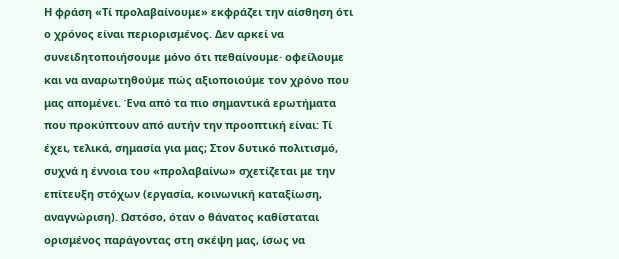Η φράση «Τί προλαβαίνουμε» εκφράζει την αίσθηση ότι ο χρόνος είναι περιορισμένος. Δεν αρκεί να συνειδητοποιήσουμε μόνο ότι πεθαίνουμε· οφείλουμε και να αναρωτηθούμε πώς αξιοποιούμε τον χρόνο που μας απομένει. Ένα από τα πιο σημαντικά ερωτήματα που προκύπτουν από αυτήν την προοπτική είναι: Τί έχει, τελικά, σημασία για μας; Στον δυτικό πολιτισμό, συχνά η έννοια του «προλαβαίνω» σχετίζεται με την επίτευξη στόχων (εργασία, κοινωνική καταξίωση, αναγνώριση). Ωστόσο, όταν ο θάνατος καθίσταται ορισμένος παράγοντας στη σκέψη μας, ίσως να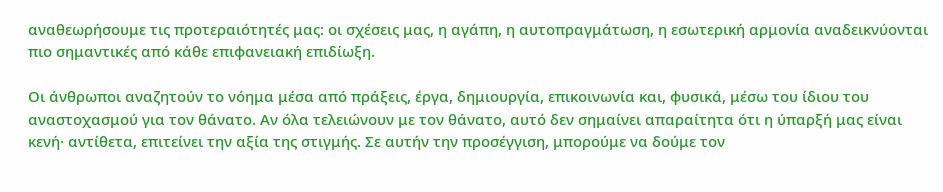αναθεωρήσουμε τις προτεραιότητές μας: οι σχέσεις μας, η αγάπη, η αυτοπραγμάτωση, η εσωτερική αρμονία αναδεικνύονται πιο σημαντικές από κάθε επιφανειακή επιδίωξη.

Οι άνθρωποι αναζητούν το νόημα μέσα από πράξεις, έργα, δημιουργία, επικοινωνία και, φυσικά, μέσω του ίδιου του αναστοχασμού για τον θάνατο. Αν όλα τελειώνουν με τον θάνατο, αυτό δεν σημαίνει απαραίτητα ότι η ύπαρξή μας είναι κενή· αντίθετα, επιτείνει την αξία της στιγμής. Σε αυτήν την προσέγγιση, μπορούμε να δούμε τον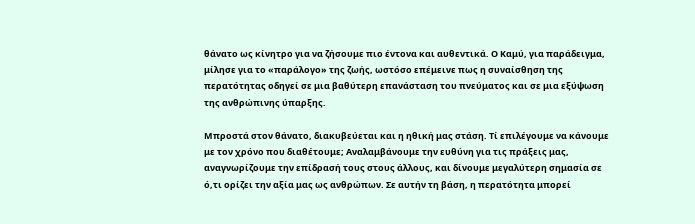θάνατο ως κίνητρο για να ζήσουμε πιο έντονα και αυθεντικά. Ο Καμύ, για παράδειγμα, μίλησε για το «παράλογο» της ζωής, ωστόσο επέμεινε πως η συναίσθηση της περατότητας οδηγεί σε μια βαθύτερη επανάσταση του πνεύματος και σε μια εξύψωση της ανθρώπινης ύπαρξης.

Μπροστά στον θάνατο, διακυβεύεται και η ηθική μας στάση. Τί επιλέγουμε να κάνουμε με τον χρόνο που διαθέτουμε; Αναλαμβάνουμε την ευθύνη για τις πράξεις μας, αναγνωρίζουμε την επίδρασή τους στους άλλους, και δίνουμε μεγαλύτερη σημασία σε ό,τι ορίζει την αξία μας ως ανθρώπων. Σε αυτήν τη βάση, η περατότητα μπορεί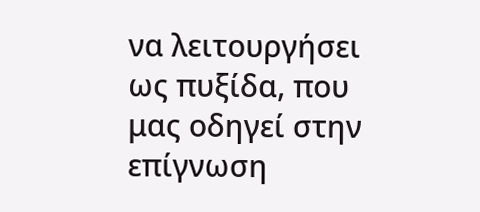να λειτουργήσει ως πυξίδα, που μας οδηγεί στην επίγνωση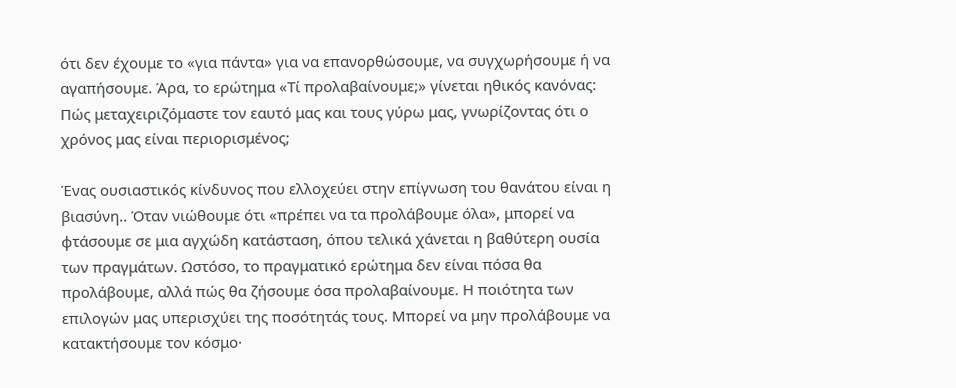ότι δεν έχουμε το «για πάντα» για να επανορθώσουμε, να συγχωρήσουμε ή να αγαπήσουμε. Άρα, το ερώτημα «Τί προλαβαίνουμε;» γίνεται ηθικός κανόνας: Πώς μεταχειριζόμαστε τον εαυτό μας και τους γύρω μας, γνωρίζοντας ότι ο χρόνος μας είναι περιορισμένος;

Ένας ουσιαστικός κίνδυνος που ελλοχεύει στην επίγνωση του θανάτου είναι η βιασύνη.. Όταν νιώθουμε ότι «πρέπει να τα προλάβουμε όλα», μπορεί να φτάσουμε σε μια αγχώδη κατάσταση, όπου τελικά χάνεται η βαθύτερη ουσία των πραγμάτων. Ωστόσο, το πραγματικό ερώτημα δεν είναι πόσα θα προλάβουμε, αλλά πώς θα ζήσουμε όσα προλαβαίνουμε. Η ποιότητα των επιλογών μας υπερισχύει της ποσότητάς τους. Μπορεί να μην προλάβουμε να κατακτήσουμε τον κόσμο·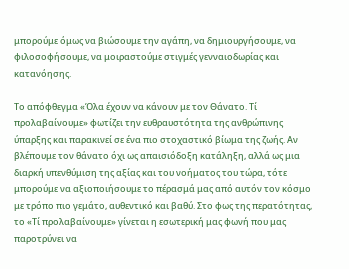μπορούμε όμως να βιώσουμε την αγάπη, να δημιουργήσουμε, να φιλοσοφήσουμε, να μοιραστούμε στιγμές γενναιοδωρίας και κατανόησης.

Το απόφθεγμα «Όλα έχουν να κάνουν με τον Θάνατο. Τί προλαβαίνουμε» φωτίζει την ευθραυστότητα της ανθρώπινης ύπαρξης και παρακινεί σε ένα πιο στοχαστικό βίωμα της ζωής. Αν βλέπουμε τον θάνατο όχι ως απαισιόδοξη κατάληξη, αλλά ως μια διαρκή υπενθύμιση της αξίας και του νοήματος του τώρα, τότε μπορούμε να αξιοποιήσουμε το πέρασμά μας από αυτόν τον κόσμο με τρόπο πιο γεμάτο, αυθεντικό και βαθύ. Στο φως της περατότητας, το «Τί προλαβαίνουμε» γίνεται η εσωτερική μας φωνή που μας παροτρύνει να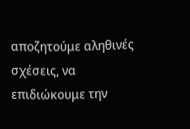αποζητούμε αληθινές σχέσεις, να επιδιώκουμε την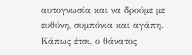αυτογνωσία και να δρούμε με ευθύνη, συμπόνια και αγάπη. Κάπως έτσι, ο θάνατος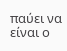παύει να είναι ο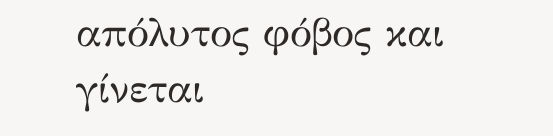απόλυτος φόβος και γίνεται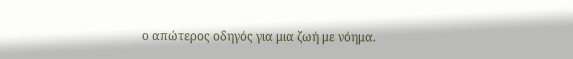ο απώτερος οδηγός για μια ζωή με νόημα.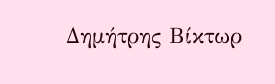Δημήτρης Βίκτωρ